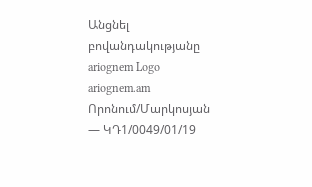Անցնել բովանդակությանը
ariognem Logo
ariognem.am
Որոնում/Մարկոսյան — ԿԴ1/0049/01/19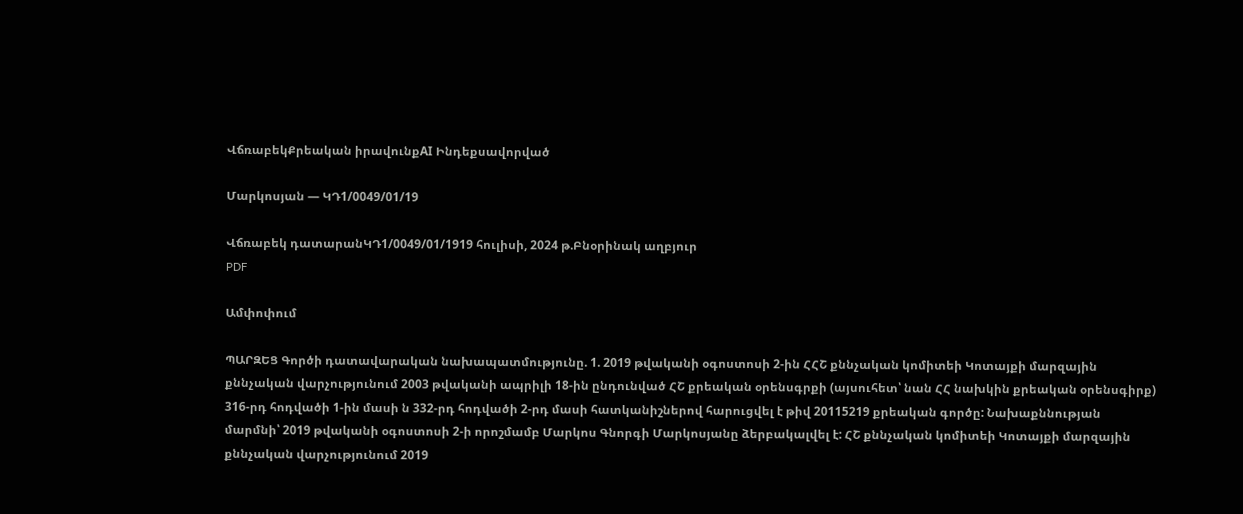ՎճռաբեկՔրեական իրավունքAI Ինդեքսավորված

Մարկոսյան — ԿԴ1/0049/01/19

Վճռաբեկ դատարանԿԴ1/0049/01/1919 հուլիսի, 2024 թ.Բնօրինակ աղբյուր
PDF

Ամփոփում

ՊԱՐԶԵՑ Գործի դատավարական նախապատմությունը. 1. 2019 թվականի օգոստոսի 2-ին ՀՀՇ քննչական կոմիտեի Կոտայքի մարզային քննչական վարչությունում 2003 թվականի ապրիլի 18-ին ընդունված ՀՇ քրեական օրենսգրքի (այսուհետ՝ նան ՀՀ նախկին քրեական օրենսգիրք) 316-րդ հոդվածի 1-ին մասի ն 332-րդ հոդվածի 2-րդ մասի հատկանիշներով հարուցվել է թիվ 20115219 քրեական գործը: Նախաքննության մարմնի՝ 2019 թվականի օգոստոսի 2-ի որոշմամբ Մարկոս Գնորգի Մարկոսյանը ձերբակալվել է: ՀՇ քննչական կոմիտեի Կոտայքի մարզային քննչական վարչությունում 2019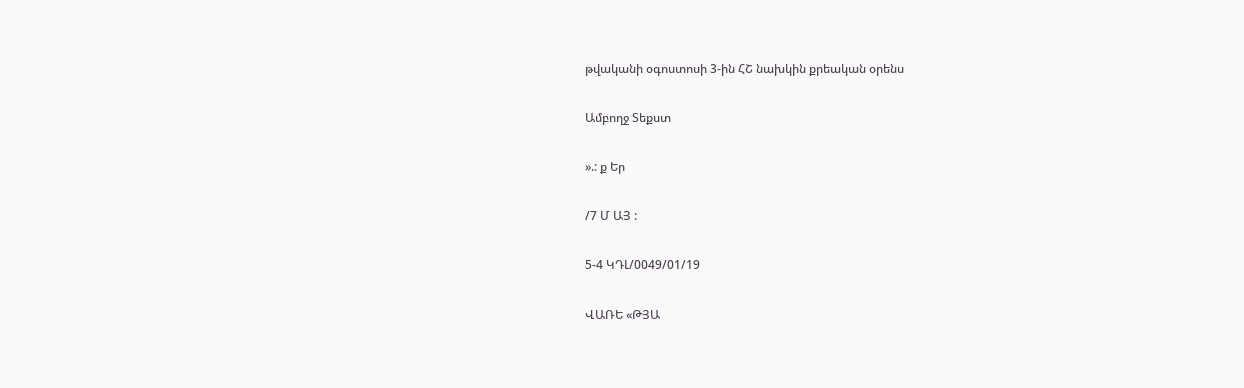թվականի օգոստոսի 3-ին ՀՇ նախկին քրեական օրենս

Ամբողջ Տեքստ

».: ք Եր

/7 Մ ԱՅ :

5-4 ԿԴԼ/0049/01/19

ՎԱՌԵ «ԹՅԱ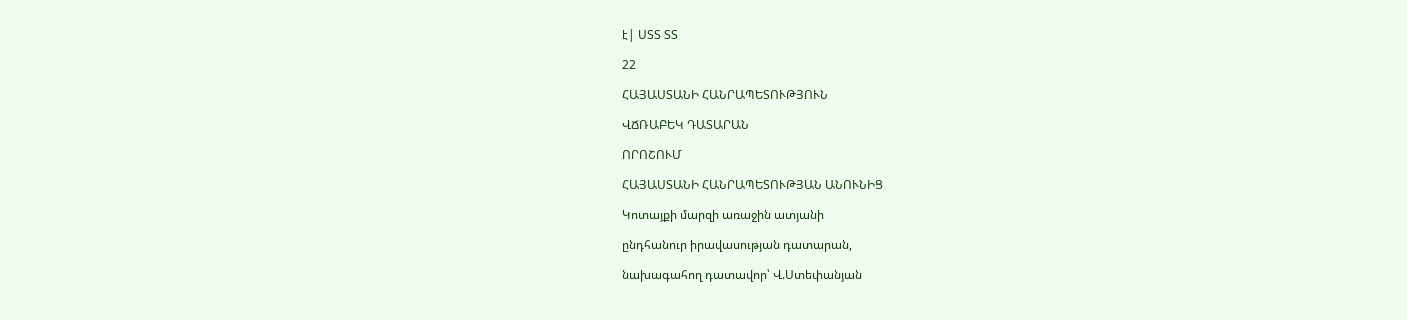է| ՍՏՏ ՏՏ

22

ՀԱՅԱՍՏԱՆԻ ՀԱՆՐԱՊԵՏՈՒԹՅՈՒՆ

ՎՃՌԱԲԵԿ ԴԱՏԱՐԱՆ

ՈՐՈՇՈՒՄ

ՀԱՅԱՍՏԱՆԻ ՀԱՆՐԱՊԵՏՈՒԹՅԱՆ ԱՆՈՒՆԻՑ

Կոտայքի մարզի առաջին ատյանի

ընդհանուր իրավասության դատարան,

նախագահող դատավոր՝ Վ.Ստեփանյան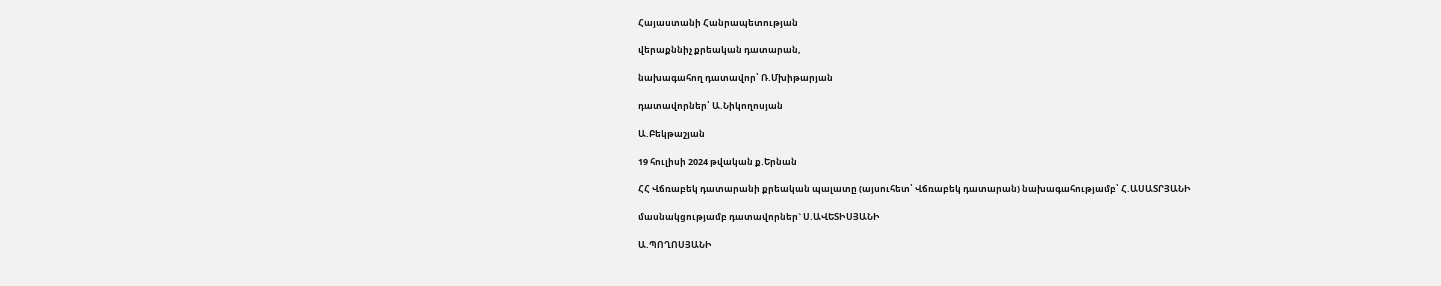Հայաստանի Հանրապետության

վերաքննիչ քրեական դատարան,

նախագահող դատավոր՝ Ռ.Մխիթարյան

դատավորներ՝ Ա.Նիկողոսյան

Ա.Բեկթաշյան

19 հուլիսի 2024 թվական ք.Երնան

ՀՀ Վճռաբեկ դատարանի քրեական պալատը (այսուհետ՝ Վճռաբեկ դատարան) նախագահությամբ՝ Հ.ԱՍԱՏՐՅԱՆԻ

մասնակցությամբ դատավորներ` Ս.ԱՎԵՏԻՍՅԱՆԻ

Ա.ՊՈՂՈՍՅԱՆԻ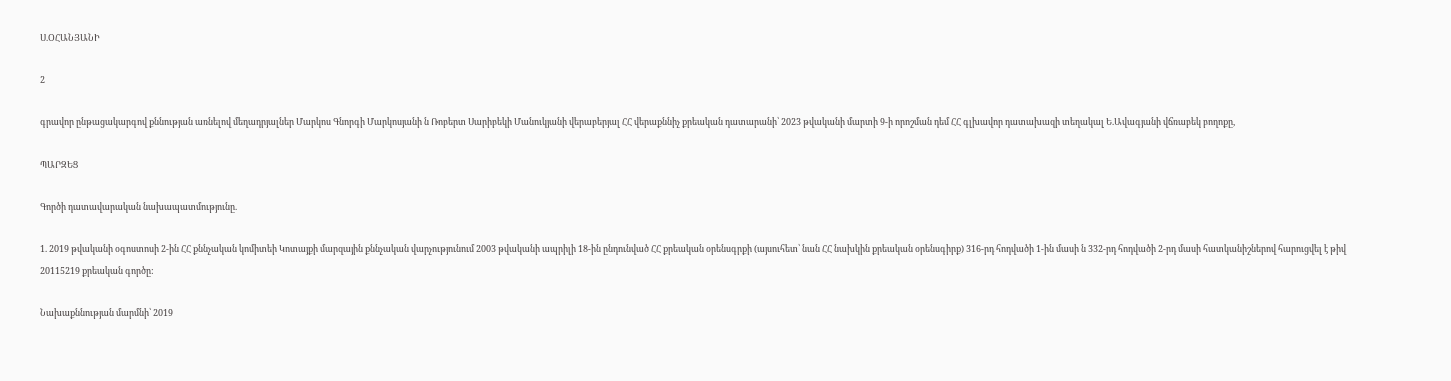Ս.ՕՀԱՆՅԱՆԻ

2

գրավոր ընթացակարգով քննության առնելով մեղադրյալներ Մարկոս Գնորգի Մարկոսյանի ն Ռոբերտ Սարիբեկի Մանուկյանի վերաբերյալ ՀՀ վերաքննիչ քրեական դատարանի՝ 2023 թվականի մարտի 9-ի որոշման դեմ ՀՀ գլխավոր դատախազի տեղակալ Ե.Ավագյանի վճռաբեկ բողոքը,

ՊԱՐԶԵՑ

Գործի դատավարական նախապատմությունը.

1. 2019 թվականի օգոստոսի 2-ին ՀՀ քննչական կոմիտեի Կոտայքի մարզային քննչական վարչությունում 2003 թվականի ապրիլի 18-ին ընդունված ՀՀ քրեական օրենսգրքի (այսուհետ՝ նան ՀՀ նախկին քրեական օրենսգիրք) 316-րդ հոդվածի 1-ին մասի ն 332-րդ հոդվածի 2-րդ մասի հատկանիշներով հարուցվել է թիվ 20115219 քրեական գործը:

Նախաքննության մարմնի՝ 2019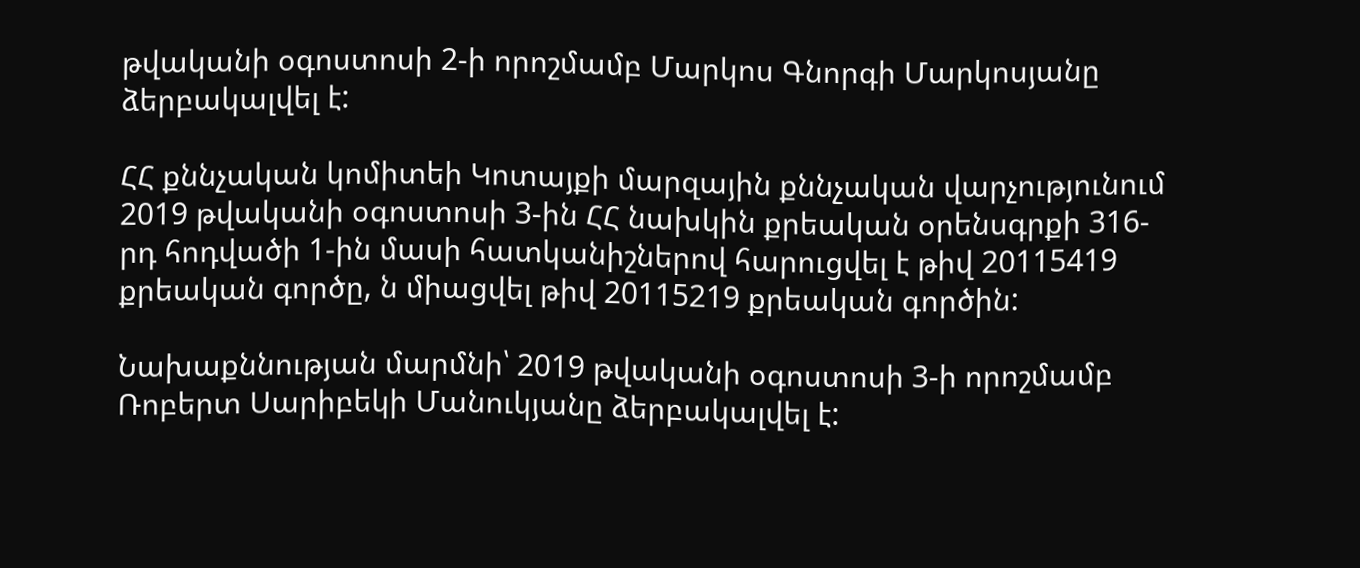թվականի օգոստոսի 2-ի որոշմամբ Մարկոս Գնորգի Մարկոսյանը ձերբակալվել է:

ՀՀ քննչական կոմիտեի Կոտայքի մարզային քննչական վարչությունում 2019 թվականի օգոստոսի 3-ին ՀՀ նախկին քրեական օրենսգրքի 316-րդ հոդվածի 1-ին մասի հատկանիշներով հարուցվել է թիվ 20115419 քրեական գործը, ն միացվել թիվ 20115219 քրեական գործին:

Նախաքննության մարմնի՝ 2019 թվականի օգոստոսի 3-ի որոշմամբ Ռոբերտ Սարիբեկի Մանուկյանը ձերբակալվել է: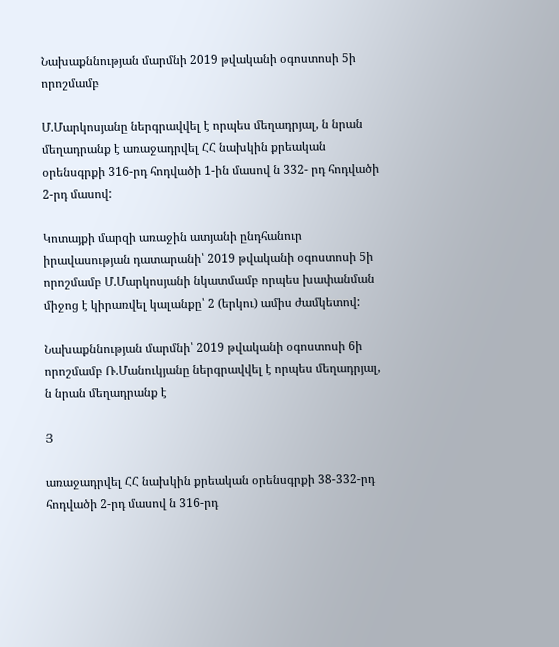Նախաքննության մարմնի 2019 թվականի օգոստոսի 5ի որոշմամբ

Մ.Մարկոսյանը ներգրավվել է որպես մեղադրյալ, ն նրան մեղադրանք է առաջադրվել ՀՀ նախկին քրեական օրենսգրքի 316-րդ հոդվածի 1-ին մասով ն 332- րդ հոդվածի 2-րդ մասով:

Կոտայքի մարզի առաջին ատյանի ընդհանուր իրավասության դատարանի՝ 2019 թվականի օգոստոսի 5ի որոշմամբ Մ.Մարկոսյանի նկատմամբ որպես խափանման միջոց է կիրառվել կալանքը՝ 2 (երկու) ամիս ժամկետով:

Նախաքննության մարմնի՝ 2019 թվականի օգոստոսի 6ի որոշմամբ Ռ.Մանուկյանը ներգրավվել է որպես մեղադրյալ, ն նրան մեղադրանք է

Յ

առաջադրվել ՀՀ նախկին քրեական օրենսգրքի 38-332-րդ հոդվածի 2-րդ մասով ն 316-րդ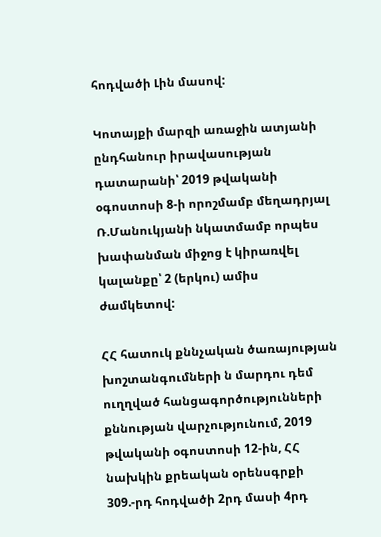հոդվածի Լին մասով:

Կոտայքի մարզի առաջին ատյանի ընդհանուր իրավասության դատարանի՝ 2019 թվականի օգոստոսի 8-ի որոշմամբ մեղադրյալ Ռ.Մանուկյանի նկատմամբ որպես խափանման միջոց է կիրառվել կալանքը՝ 2 (երկու) ամիս ժամկետով:

ՀՀ հատուկ քննչական ծառայության խոշտանգումների ն մարդու դեմ ուղղված հանցագործությունների քննության վարչությունում, 2019 թվականի օգոստոսի 12-ին, ՀՀ նախկին քրեական օրենսգրքի 309.-րդ հոդվածի 2րդ մասի 4րդ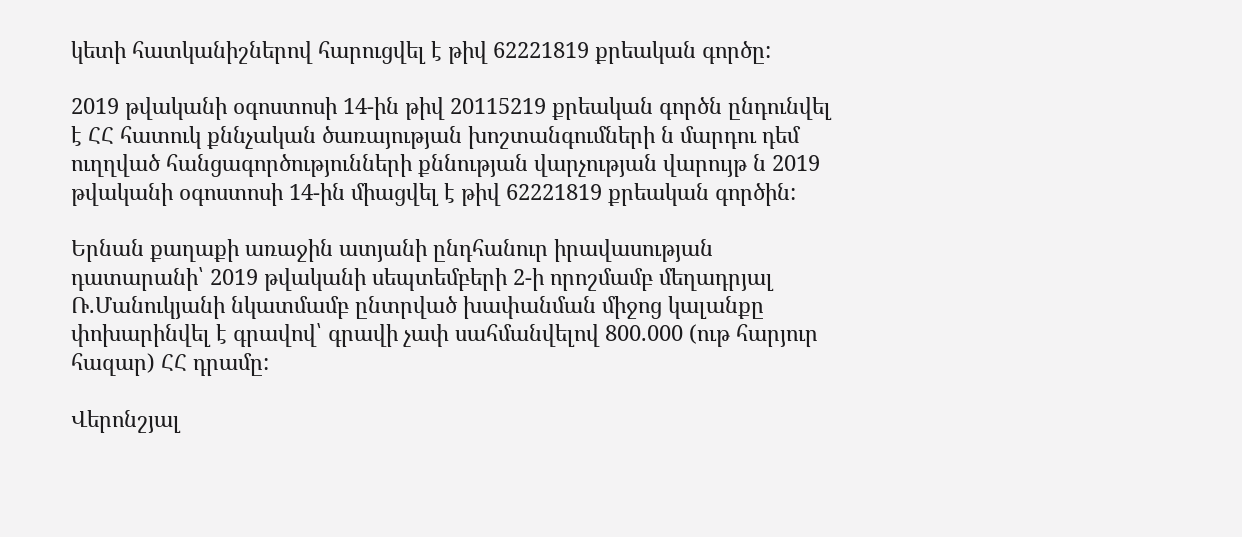կետի հատկանիշներով հարուցվել է թիվ 62221819 քրեական գործը:

2019 թվականի օգոստոսի 14-ին թիվ 20115219 քրեական գործն ընդունվել է ՀՀ հատուկ քննչական ծառայության խոշտանգումների ն մարդու դեմ ուղղված հանցագործությունների քննության վարչության վարույթ ն 2019 թվականի օգոստոսի 14-ին միացվել է թիվ 62221819 քրեական գործին:

Երնան քաղաքի առաջին ատյանի ընդհանուր իրավասության դատարանի՝ 2019 թվականի սեպտեմբերի 2-ի որոշմամբ մեղադրյալ Ռ.Մանուկյանի նկատմամբ ընտրված խափանման միջոց կալանքը փոխարինվել է գրավով՝ գրավի չափ սահմանվելով 800.000 (ութ հարյուր հազար) ՀՀ դրամը:

Վերոնշյալ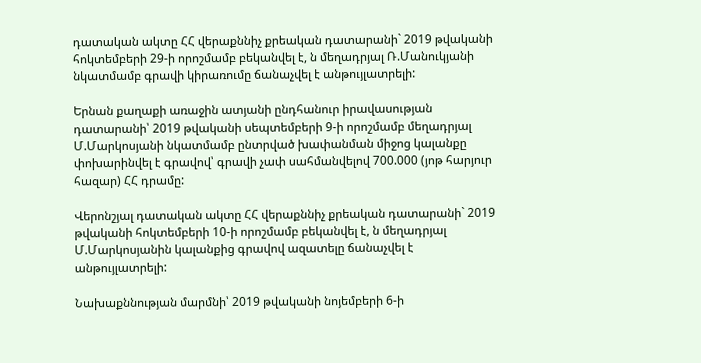դատական ակտը ՀՀ վերաքննիչ քրեական դատարանի` 2019 թվականի հոկտեմբերի 29-ի որոշմամբ բեկանվել է, ն մեղադրյալ Ռ.Մանուկյանի նկատմամբ գրավի կիրառումը ճանաչվել է անթույլատրելի:

Երնան քաղաքի առաջին ատյանի ընդհանուր իրավասության դատարանի՝ 2019 թվականի սեպտեմբերի 9-ի որոշմամբ մեղադրյալ Մ.Մարկոսյանի նկատմամբ ընտրված խափանման միջոց կալանքը փոխարինվել է գրավով՝ գրավի չափ սահմանվելով 700.000 (յոթ հարյուր հազար) ՀՀ դրամը:

Վերոնշյալ դատական ակտը ՀՀ վերաքննիչ քրեական դատարանի` 2019 թվականի հոկտեմբերի 10-ի որոշմամբ բեկանվել է, ն մեղադրյալ Մ.Մարկոսյանին կալանքից գրավով ազատելը ճանաչվել է անթույլատրելի:

Նախաքննության մարմնի՝ 2019 թվականի նոյեմբերի 6-ի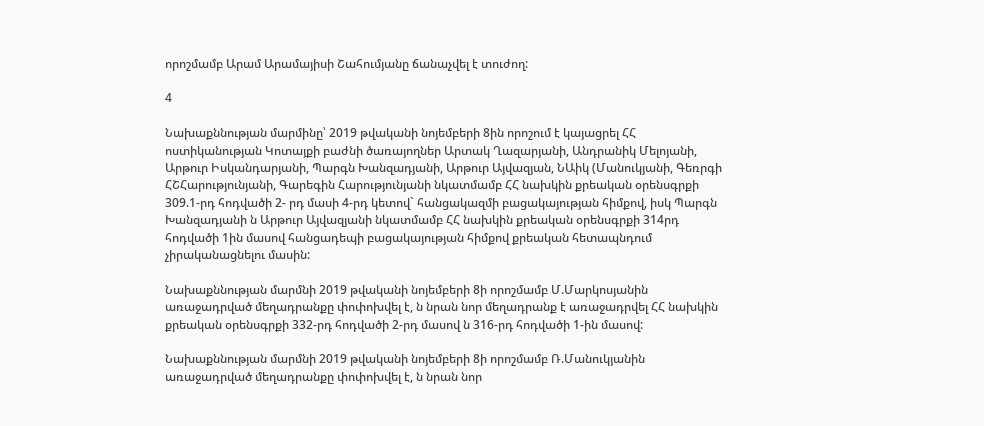որոշմամբ Արամ Արամայիսի Շահումյանը ճանաչվել է տուժող:

4

Նախաքննության մարմինը՝ 2019 թվականի նոյեմբերի 8ին որոշում է կայացրել ՀՀ ոստիկանության Կոտայքի բաժնի ծառայողներ Արտակ Ղազարյանի, Անդրանիկ Մելոյանի, Արթուր Իսկանդարյանի, Պարգն Խանզադյանի, Արթուր Այվազյան, ՆԱիկ (Մանուկյանի, Գեռրգի ՀՇՀարությունյանի, Գարեգին Հարությունյանի նկատմամբ ՀՀ նախկին քրեական օրենսգրքի 309.1-րդ հոդվածի 2- րդ մասի 4-րդ կետով` հանցակազմի բացակայության հիմքով, իսկ Պարգն Խանզադյանի ն Արթուր Այվազյանի նկատմամբ ՀՀ նախկին քրեական օրենսգրքի 314րդ հոդվածի 1ին մասով հանցադեպի բացակայության հիմքով քրեական հետապնդում չիրականացնելու մասին:

Նախաքննության մարմնի 2019 թվականի նոյեմբերի 8ի որոշմամբ Մ.Մարկոսյանին առաջադրված մեղադրանքը փոփոխվել է, ն նրան նոր մեղադրանք է առաջադրվել ՀՀ նախկին քրեական օրենսգրքի 332-րդ հոդվածի 2-րդ մասով ն 316-րդ հոդվածի 1-ին մասով:

Նախաքննության մարմնի 2019 թվականի նոյեմբերի 8ի որոշմամբ Ռ.Մանուկյանին առաջադրված մեղադրանքը փոփոխվել է, ն նրան նոր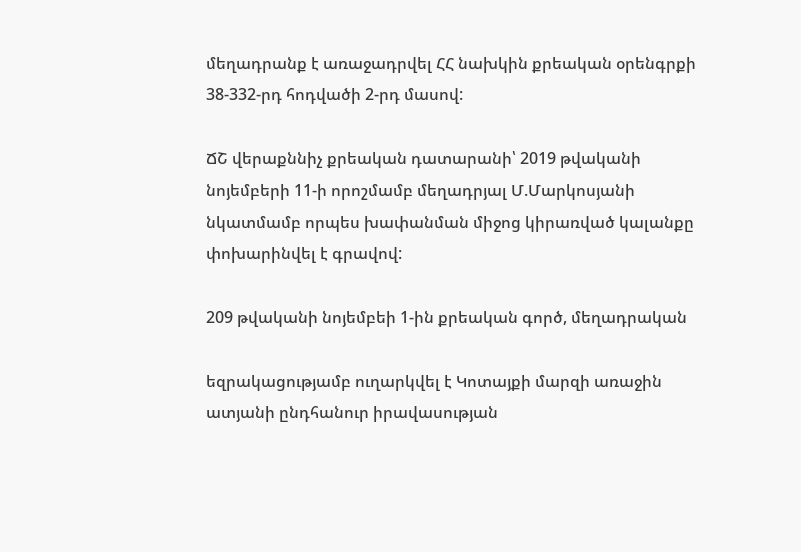մեղադրանք է առաջադրվել ՀՀ նախկին քրեական օրենգրքի 38-332-րդ հոդվածի 2-րդ մասով:

ՃՇ վերաքննիչ քրեական դատարանի՝ 2019 թվականի նոյեմբերի 11-ի որոշմամբ մեղադրյալ Մ.Մարկոսյանի նկատմամբ որպես խափանման միջոց կիրառված կալանքը փոխարինվել է գրավով:

209 թվականի նոյեմբեի 1-ին քրեական գործ, մեղադրական

եզրակացությամբ ուղարկվել է Կոտայքի մարզի առաջին ատյանի ընդհանուր իրավասության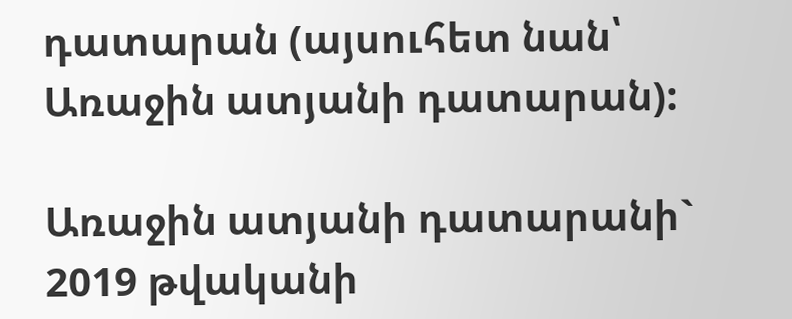դատարան (այսուհետ նան՝ Առաջին ատյանի դատարան):

Առաջին ատյանի դատարանի` 2019 թվականի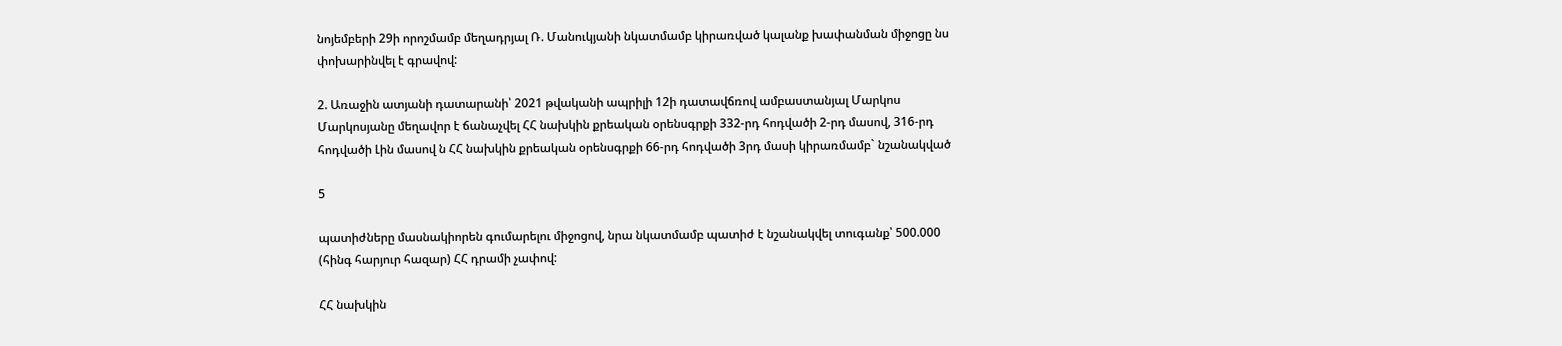նոյեմբերի 29ի որոշմամբ մեղադրյալ Ռ. Մանուկյանի նկատմամբ կիրառված կալանք խափանման միջոցը նս փոխարինվել է գրավով:

2. Առաջին ատյանի դատարանի՝ 2021 թվականի ապրիլի 12ի դատավճռով ամբաստանյալ Մարկոս Մարկոսյանը մեղավոր է ճանաչվել ՀՀ նախկին քրեական օրենսգրքի 332-րդ հոդվածի 2-րդ մասով, 316-րդ հոդվածի Լին մասով ն ՀՀ նախկին քրեական օրենսգրքի 66-րդ հոդվածի 3րդ մասի կիրառմամբ` նշանակված

5

պատիժները մասնակիորեն գումարելու միջոցով, նրա նկատմամբ պատիժ է նշանակվել տուգանք՝ 500.000 (հինգ հարյուր հազար) ՀՀ դրամի չափով:

ՀՀ նախկին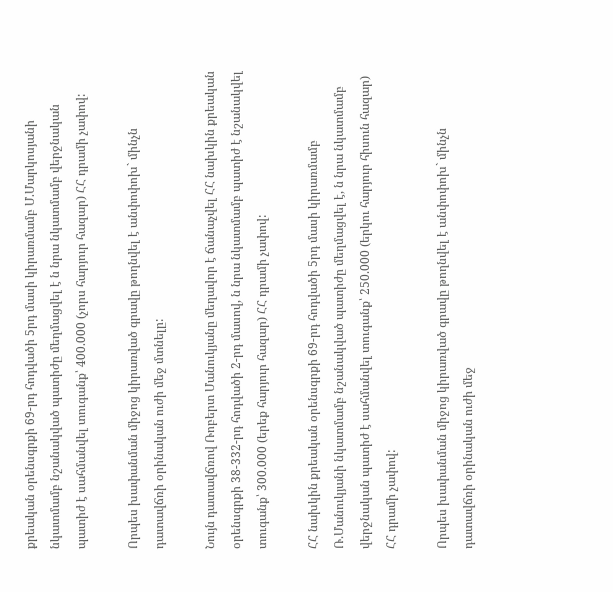քրեական օրենսգրքի 69-րդ հոդվածի 5րդ մասի կիրառմամբ Մ.Մարկոսյանի նկատմամբ նշանակված պատիժը մեղմացվել է ն նրա նկատմամբ վերջնական պատիժ է սահմանվել տուգանք՝ 400.000 (չորս հարյուր հազար) ՀՀ դրամի չափով:

Որպես խափանման միջոց կիրառված գրավը թողնվել է անփոփոխ` մինչն դատավճռի օրինական ուժի մեջ մտնելը:

Նույն դատավճռով Ռոբերտ Մանուկյանը մեղավոր է ճանաչվել ՀՀ նախկին քրեական օրենսգրքի 38-332-րդ հոդվածի 2-րդ մասով, ն նրա նկատմամբ պատիժ է նշանակվել տուգանք՝ 300.000 (երեք հարյուր հազար) ՀՀ դրամի չափով:

ՀՀ նախկին քրեական օրենսգրքի 69-րդ հոդվածի 5րդ մասի կիրառմամբ Ռ.Մանուկյանի նկատմամբ նշանակված պատիժը մեղմացվել է, ն նրա նկատմամբ վերջնական պատիժ է սահմանվել տուգանք՝ 250.000 (երկու հարյուր հիսուն հազար) ՀՀ դրամի չափով:

Որպես խափանման միջոց կիրառված գրավը թողնվել է անփոփոխ` մինչն դատավճռի օրինական ուժի մեջ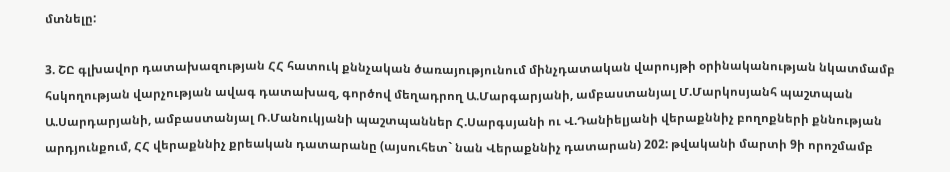մտնելը:

3. ՇԸ գլխավոր դատախազության ՀՀ հատուկ քննչական ծառայությունում մինչդատական վարույթի օրինականության նկատմամբ հսկողության վարչության ավագ դատախազ, գործով մեղադրող Ա.Մարգարյանի, ամբաստանյալ Մ.Մարկոսյանհ պաշտպան Ա.Սարդարյանի, ամբաստանյալ Ռ.Մանուկյանի պաշտպաններ Հ.Սարգսյանի ու Վ.Դանիելյանի վերաքննիչ բողոքների քննության արդյունքում, ՀՀ վերաքննիչ քրեական դատարանը (այսուհետ` նան Վերաքննիչ դատարան) 202: թվականի մարտի 9ի որոշմամբ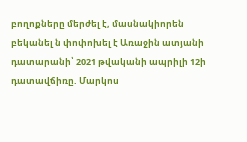բողոքները մերժել է, մասնակիորեն բեկանել ն փոփոխել է Առաջին ատյանի դատարանի՝ 2021 թվականի ապրիլի 12ի դատավճիռը. Մարկոս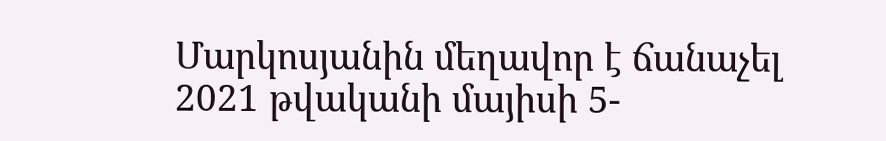Մարկոսյանին մեղավոր է ճանաչել 2021 թվականի մայիսի 5-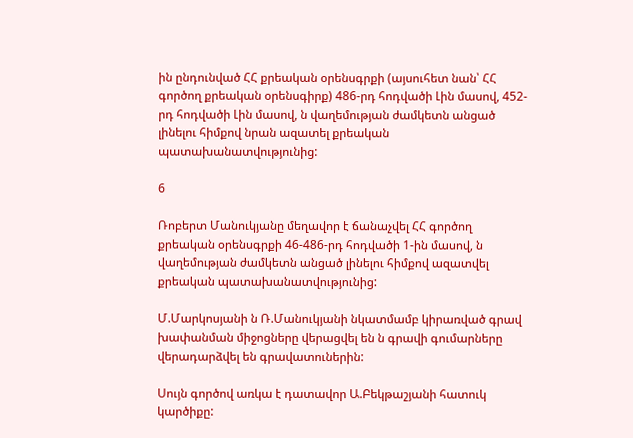ին ընդունված ՀՀ քրեական օրենսգրքի (այսուհետ նան՝ ՀՀ գործող քրեական օրենսգիրք) 486-րդ հոդվածի Լին մասով, 452-րդ հոդվածի Լին մասով, ն վաղեմության ժամկետն անցած լինելու հիմքով նրան ազատել քրեական պատախանատվությունից:

6

Ռոբերտ Մանուկյանը մեղավոր է ճանաչվել ՀՀ գործող քրեական օրենսգրքի 46-486-րդ հոդվածի 1-ին մասով, ն վաղեմության ժամկետն անցած լինելու հիմքով ազատվել քրեական պատախանատվությունից:

Մ.Մարկոսյանի ն Ռ.Մանուկյանի նկատմամբ կիրառված գրավ խափանման միջոցները վերացվել են ն գրավի գումարները վերադարձվել են գրավատուներին:

Սույն գործով առկա է դատավոր Ա.Բեկթաշյանի հատուկ կարծիքը: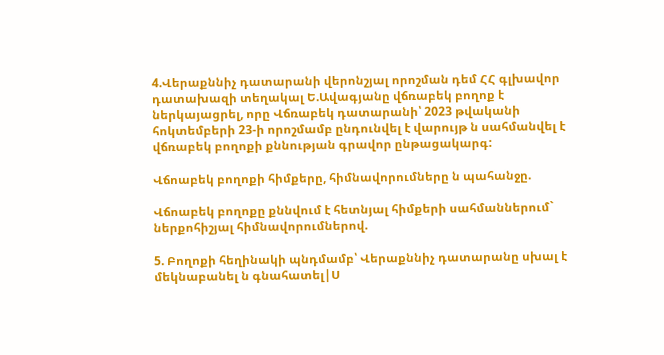4.Վերաքննիչ դատարանի վերոնշյալ որոշման դեմ ՀՀ գլխավոր դատախազի տեղակալ Ե.Ավագյանը վճռաբեկ բողոք է ներկայացրել, որը Վճռաբեկ դատարանի՝ 2023 թվականի հոկտեմբերի 23-ի որոշմամբ ընդունվել է վարույթ ն սահմանվել է վճռաբեկ բողոքի քննության գրավոր ընթացակարգ:

Վճոաբեկ բողոքի հիմքերը, հիմնավորումները ն պահանջը.

Վճոաբեկ բողոքը քննվում է հետնյալ հիմքերի սահմաններում` ներքոհիշյալ հիմնավորումներով.

5. Բողոքի հեղինակի պնդմամբ՝ Վերաքննիչ դատարանը սխալ է մեկնաբանել ն գնահատել|Ս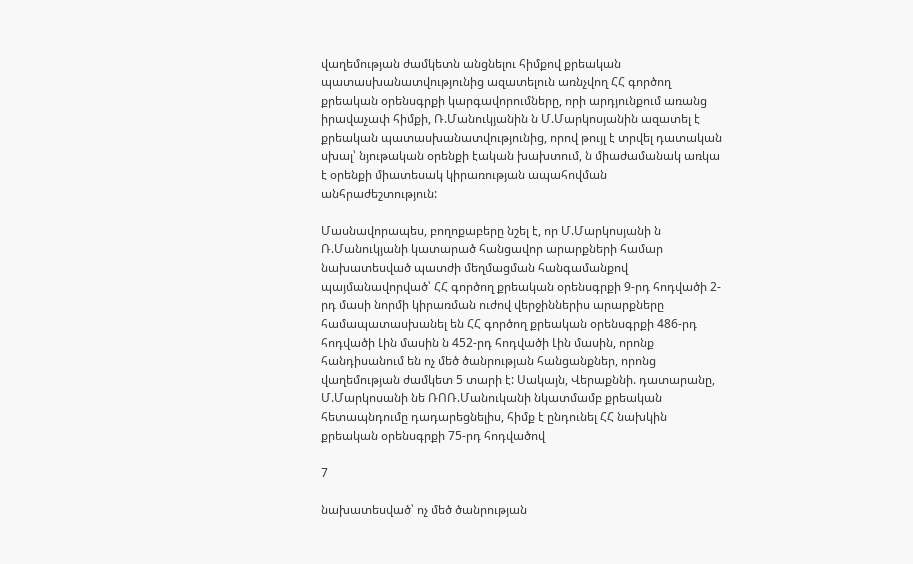վաղեմության ժամկետն անցնելու հիմքով քրեական պատասխանատվությունից ազատելուն առնչվող ՀՀ գործող քրեական օրենսգրքի կարգավորումները, որի արդյունքում առանց իրավաչափ հիմքի, Ռ.Մանուկյանին ն Մ.Մարկոսյանին ազատել է քրեական պատասխանատվությունից, որով թույլ է տրվել դատական սխալ՝ նյութական օրենքի էական խախտում, ն միաժամանակ առկա է օրենքի միատեսակ կիրառության ապահովման անհրաժեշտություն:

Մասնավորապես, բողոքաբերը նշել է, որ Մ.Մարկոսյանի ն Ռ.Մանուկյանի կատարած հանցավոր արարքների համար նախատեսված պատժի մեղմացման հանգամանքով պայմանավորված՝ ՀՀ գործող քրեական օրենսգրքի 9-րդ հոդվածի 2-րդ մասի նորմի կիրառման ուժով վերջիններիս արարքները համապատասխանել են ՀՀ գործող քրեական օրենսգրքի 486-րդ հոդվածի Լին մասին ն 452-րդ հոդվածի Լին մասին, որոնք հանդիսանում են ոչ մեծ ծանրության հանցանքներ, որոնց վաղեմության ժամկետ 5 տարի է: Սակայն, Վերաքննի. դատարանը, Մ.Մարկոսանի նե ՌՈՌ.Մանուկանի նկատմամբ քրեական հետապնդումը դադարեցնելիս, հիմք է ընդունել ՀՀ նախկին քրեական օրենսգրքի 75-րդ հոդվածով

7

նախատեսված՝ ոչ մեծ ծանրության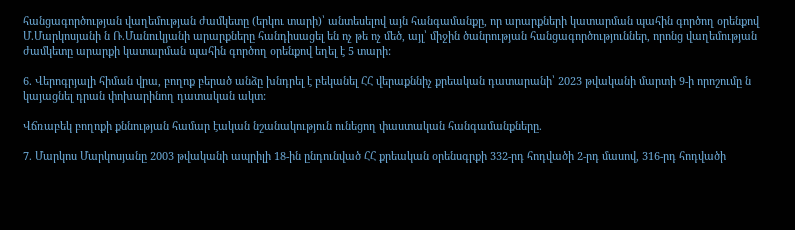հանցագործության վաղեմության ժամկետը (երկու տարի)՝ անտեսելով այն հանգամանքը, որ արարքների կատարման պահին գործող օրենքով Մ.Մարկոսյանի ն Ռ.Մանուկյանի արարքները հանդիսացել են ոչ թե ոչ մեծ, այլ՝ միջին ծանրության հանցագործություններ, որոնց վաղեմության ժամկետը արարքի կատարման պահին գործող օրենքով եղել է 5 տարի:

6. Վերոգրյալի հիման վրա, բողոք բերած անձը խնդրել է բեկանել ՀՀ վերաքննիչ քրեական դատարանի՝ 2023 թվականի մարտի 9-ի որոշումը ն կայացնել դրան փոխարինող դատական ակտ:

Վճռաբեկ բողոքի քննության համար էական նշանակություն ունեցող փաստական հանգամանքները.

7. Մարկոս Մարկոսյանը 2003 թվականի ապրիլի 18-ին ընդունված ՀՀ քրեական օրենսգրքի 332-րդ հոդվածի 2-րդ մասով, 316-րդ հոդվածի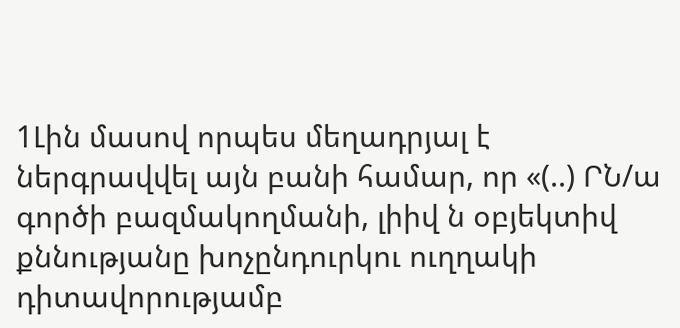1Լին մասով որպես մեղադրյալ է ներգրավվել այն բանի համար, որ «(..) ՐՆ/ա գործի բազմակողմանի, լիիվ ն օբյեկտիվ քննությանը խոչընդուրկու ուղղակի դիտավորությամբ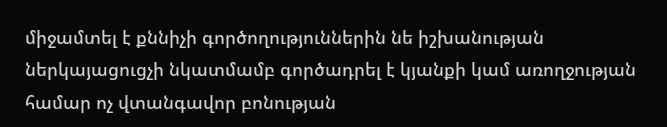միջամտել է քննիչի գործողություններին նե իշխանության ներկայացուցչի նկատմամբ գործադրել է կյանքի կամ առողջության համար ոչ վտանգավոր բոնության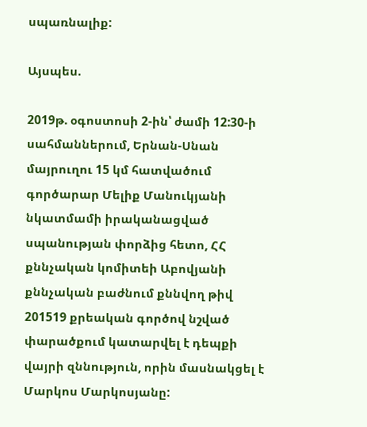սպառնալիք:

Այսպես.

2019թ. օգոստոսի 2-ին՝ ժամի 12:30-ի սահմաններում, Երնան-Սնան մայրուղու 15 կմ հատվածում գործարար Մելիք Մանուկյանի նկատմամի իրականացված սպանության փորձից հետո, ՀՀ քննչական կոմիտեի Աբովյանի քննչական բաժնում քննվող թիվ 201519 քրեական գործով նշված փարածքում կատարվել է դեպքի վայրի զննություն, որին մասնակցել է Մարկոս Մարկոսյանը: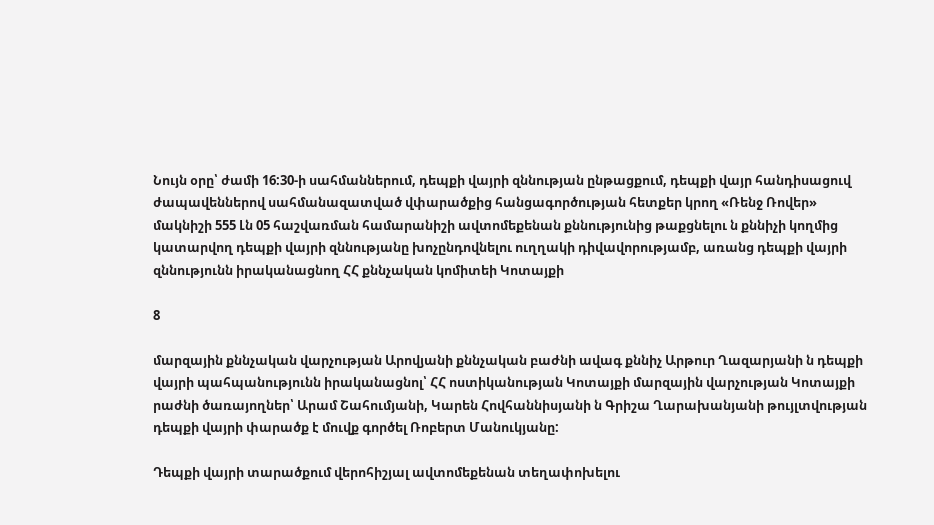Նույն օրը՝ ժամի 16:30-ի սահմաններում, դեպքի վայրի զննության ընթացքում, դեպքի վայր հանդիսացուվ ժապավեններով սահմանազատված վփարածքից հանցագործության հետքեր կրող «Ռենջ Ռովեր» մակնիշի 555 Լն 05 հաշվառման համարանիշի ավտոմեքենան քննությունից թաքցնելու ն քննիչի կողմից կատարվող դեպքի վայրի զննությանը խոչընդովնելու ուղղակի դիվավորությամբ, առանց դեպքի վայրի զննությունն իրականացնող ՀՀ քննչական կոմիտեի Կոտայքի

8

մարզային քննչական վարչության Արովյանի քննչական բաժնի ավագ քննիչ Արթուր Ղազարյանի ն դեպքի վայրի պահպանությունն իրականացնոլ՝ ՀՀ ոստիկանության Կոտայքի մարզային վարչության Կոտայքի րաժնի ծառայողներ՝ Արամ Շահումյանի, Կարեն Հովհաննիսյանի ն Գրիշա Ղարախանյանի թույլտվության դեպքի վայրի փարածք է մուվք գործել Ռոբերտ Մանուկյանը:

Դեպքի վայրի տարածքում վերոհիշյալ ավտոմեքենան տեղափոխելու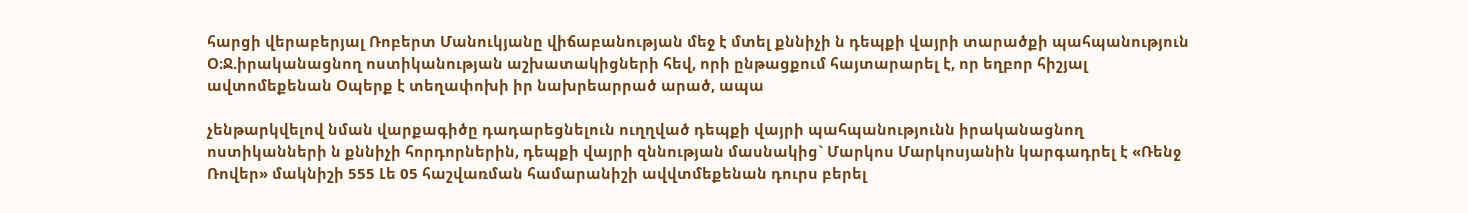հարցի վերաբերյալ Ռոբերտ Մանուկյանը վիճաբանության մեջ է մտել քննիչի ն դեպքի վայրի տարածքի պահպանություն Օ։Ջ.իրականացնող ոստիկանության աշխատակիցների հեվ, որի ընթացքում հայտարարել է, որ եղբոր հիշյալ ավտոմեքենան Օպերք է տեղափոխի իր նախրեարրած արած, ապա

չենթարկվելով նման վարքագիծը դադարեցնելուն ուղղված դեպքի վայրի պահպանությունն իրականացնող ոստիկանների ն քննիչի հորդորներին, դեպքի վայրի զննության մասնակից` Մարկոս Մարկոսյանին կարգադրել է «Ռենջ Ռովեր» մակնիշի 555 Լե 05 հաշվառման համարանիշի ավվտմեքենան դուրս բերել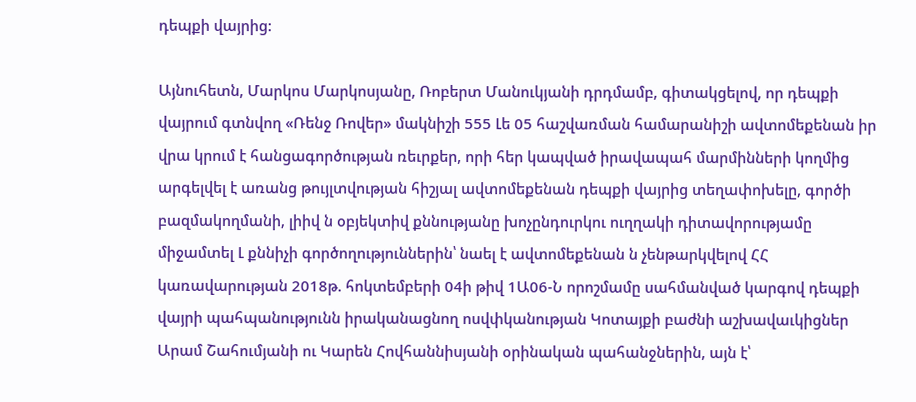դեպքի վայրից:

Այնուհետն, Մարկոս Մարկոսյանը, Ռոբերտ Մանուկյանի դրդմամբ, գիտակցելով, որ դեպքի վայրում գտնվող «Ռենջ Ռովեր» մակնիշի 555 Լե 05 հաշվառման համարանիշի ավտոմեքենան իր վրա կրում է հանցագործության ռեւրքեր, որի հեր կապված իրավապահ մարմինների կողմից արգելվել է առանց թույլտվության հիշյալ ավտոմեքենան դեպքի վայրից տեղափոխելը, գործի բազմակողմանի, լիիվ ն օբյեկտիվ քննությանը խոչընդուրկու ուղղակի դիտավորությամը միջամտել Լ քննիչի գործողություններին՝ նաել է ավտոմեքենան ն չենթարկվելով ՀՀ կառավարության 2018թ. հոկտեմբերի 04ի թիվ 1Ա06-Ն որոշմամը սահմանված կարգով դեպքի վայրի պահպանությունն իրականացնող ոսվփկանության Կոտայքի բաժնի աշխավաւկիցներ Արամ Շահումյանի ու Կարեն Հովհաննիսյանի օրինական պահանջներին, այն է՝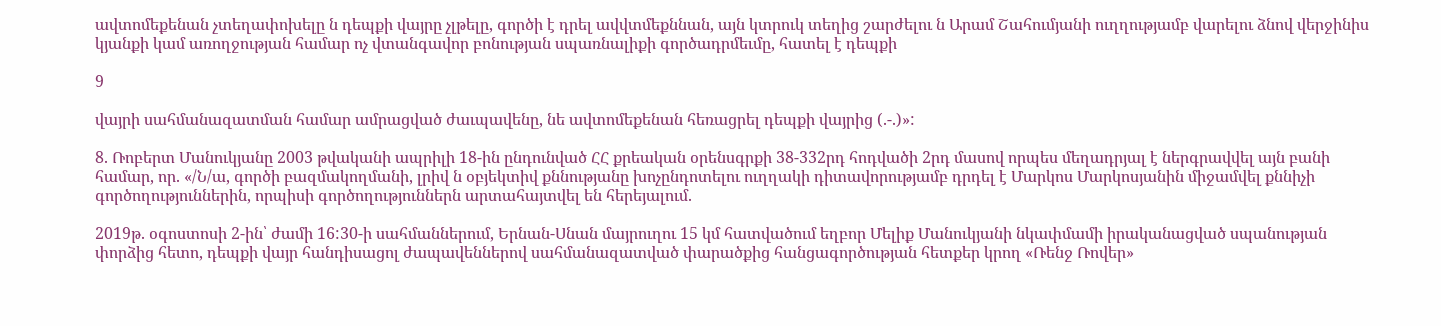ավտոմեքենան չտեղափոխելը ն դեպքի վայրը չլթելը, գործի է դրել ավվտմեքննան, այն կտրուկ տեղից շարժելու ն Արամ Շահումյանի ուղղությամբ վարելու ձնով վերջինիս կյանքի կամ առողջության համար ոչ վտանգավոր բոնության սպառնալիքի գործադրմեւմը, հատել է դեպքի

9

վայրի սահմանազատման համար ամրացված ժաւպավենը, նե ավտոմեքենան հեռացրել դեպքի վայրից (.-.)»:

8. Ռոբերտ Մանուկյանը 2003 թվականի ապրիլի 18-ին ընդունված ՀՀ քրեական օրենսգրքի 38-332րդ հոդվածի 2րդ մասով որպես մեղադրյալ է ներգրավվել այն բանի համար, որ. «/Ն/ա, գործի բազմակողմանի, լրիվ ն օբյեկտիվ քննությանը խոչընդոտելու ուղղակի դիտավորությամբ դրդել է Մարկոս Մարկոսյանին միջամվել քննիչի գործողություններին, որպիսի գործողություններն արտահայտվել են հերեյալում.

2019թ. օգոստոսի 2-ին՝ ժամի 16:30-ի սահմաններում, Երնան-Սնան մայրուղու 15 կմ հատվածում եղբոր Մելիք Մանուկյանի նկափմամի իրականացված սպանության փորձից հետո, դեպքի վայր հանդիսացոլ ժապավեններով սահմանազատված փարածքից հանցագործության հետքեր կրող «Ռենջ Ռովեր»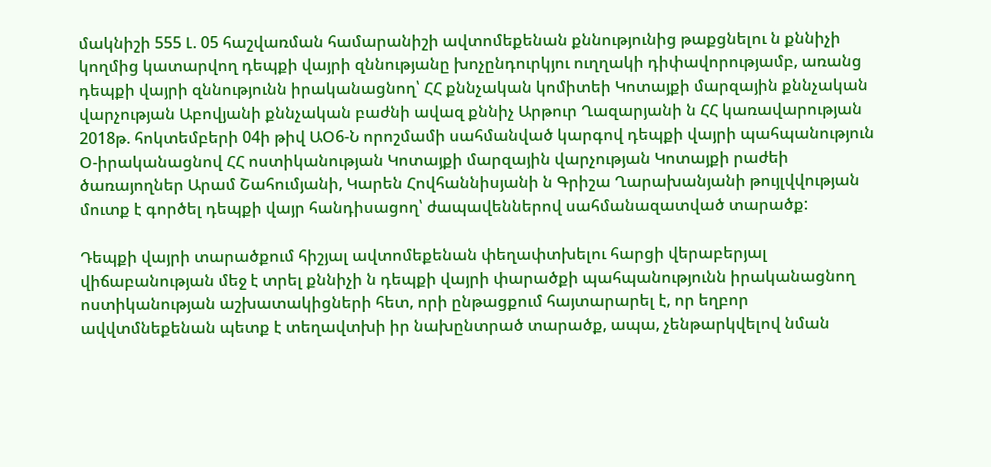մակնիշի 555 Լ. 05 հաշվառման համարանիշի ավտոմեքենան քննությունից թաքցնելու ն քննիչի կողմից կատարվող դեպքի վայրի զննությանը խոչընդուրկյու ուղղակի դիփավորությամբ, առանց դեպքի վայրի զննությունն իրականացնող՝ ՀՀ քննչական կոմիտեի Կոտայքի մարզային քննչական վարչության Աբովյանի քննչական բաժնի ավազ քննիչ Արթուր Ղազարյանի ն ՀՀ կառավարության 2018թ. հոկտեմբերի 04ի թիվ ԱՕ6-Ն որոշմամի սահմանված կարգով դեպքի վայրի պահպանություն Օ-իրականացնով ՀՀ ոստիկանության Կոտայքի մարզային վարչության Կոտայքի րաժեի ծառայողներ Արամ Շահումյանի, Կարեն Հովհաննիսյանի ն Գրիշա Ղարախանյանի թույլվվության մուտք է գործել դեպքի վայր հանդիսացող՝ ժապավեններով սահմանազատված տարածք:

Դեպքի վայրի տարածքում հիշյալ ավտոմեքենան փեղափտխելու հարցի վերաբերյալ վիճաբանության մեջ է տրել քննիչի ն դեպքի վայրի փարածքի պահպանությունն իրականացնող ոստիկանության աշխատակիցների հետ, որի ընթացքում հայտարարել է, որ եղբոր ավվտմնեքենան պետք է տեղավտխի իր նախընտրած տարածք, ապա, չենթարկվելով նման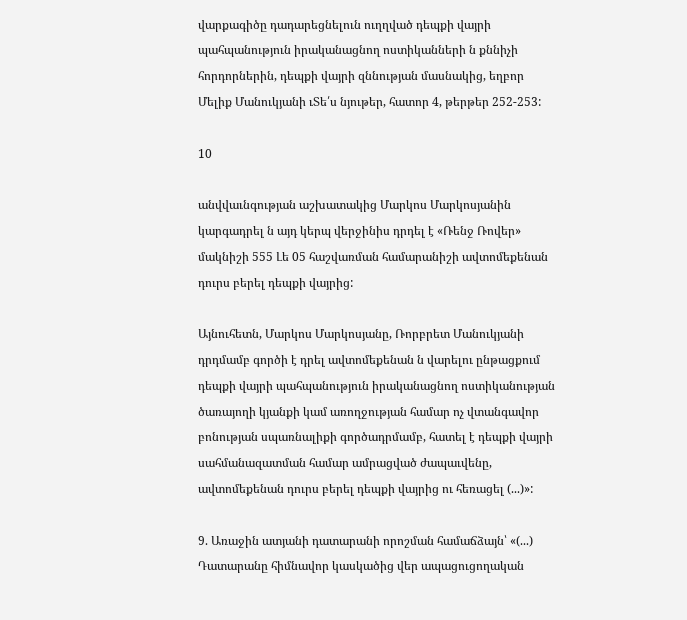վարքագիծը դադարեցնելուն ուղղված դեպքի վայրի պահպանություն իրականացնող ոստիկանների ն քննիչի հորդորներին, դեպքի վայրի զննության մասնակից, եղբոր Մելիք Մանուկյանի ւՏե՛ս նյութեր, հատոր 4, թերթեր 252-253:

10

անվվաւնգության աշխատակից Մարկոս Մարկոսյանին կարգադրել ն այդ կերպ վերջինիս դրդել է «Ռենջ Ռովեր» մակնիշի 555 Լե 05 հաշվառման համարանիշի ավտոմեքենան դուրս բերել դեպքի վայրից:

Այնուհետն, Մարկոս Մարկոսյանը, Ռորբրետ Մանուկյանի դրդմամբ գործի է դրել ավտոմեքենան ն վարելու ընթացքում դեպքի վայրի պահպանություն իրականացնող ոստիկանության ծառայողի կյանքի կամ առողջության համար ոչ վտանգավոր բոնության սպառնալիքի գործադրմամբ, հատել է դեպքի վայրի սահմանազատման համար ամրացված ժապաւվենը, ավտոմեքենան դուրս բերել դեպքի վայրից ու հեռացել (...)»:

9. Առաջին ատյանի դատարանի որոշման համաճձայն՝ «(...) Դատարանը հիմնավոր կասկածից վեր ապացուցողական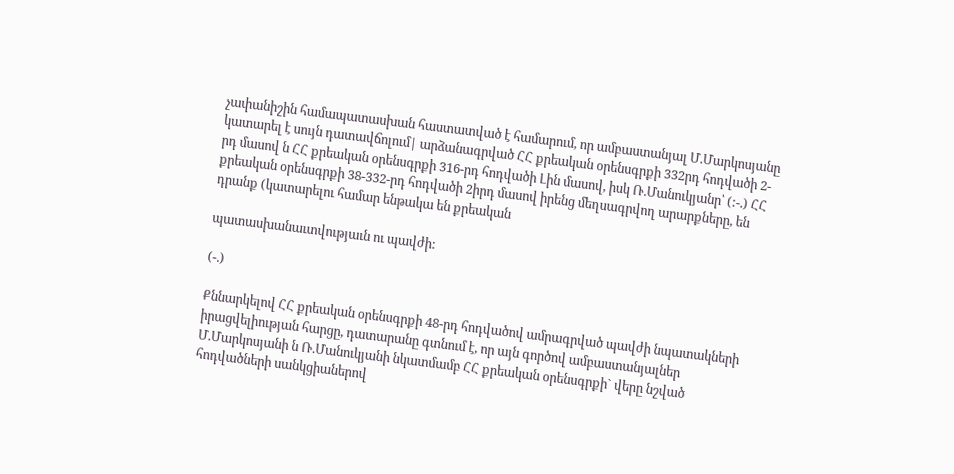չափանիշին համապատասխան հաստատված է համարում, որ ամբաստանյալ Մ.Մարկոսյանը կատարել է սույն դատավճոլում| արձանագրված ՀՀ քրեական օրենսգրքի 332րդ հոդվածի 2-րդ մասով ն ՀՀ քրեական օրենսգրքի 316-րդ հոդվածի Լին մասով, իսկ Ռ.Մանուկյանր՝ (:-.) ՀՀ քրեական օրենսգրքի 38-332-րդ հոդվածի 2իրդ մասով իրենց մեղսագրվող արարքները, են դրանք (կատարելու համար ենթակա են քրեական

պատասխանաւտվությաւն ու պավժի:

(-.)

Քննարկելով ՀՀ քրեական օրենսգրքի 48-րդ հոդվածով ամրագրված պավժի նպատակների իրացվելիության հարցը, դատարանը գտնում է, որ այն գործով ամբաստանյալներ Մ.Մարկոսյանի ն Ռ.Մանուկյանի նկատմամբ ՀՀ քրեական օրենսգրքի` վերը նշված հոդվածների սանկցիաներով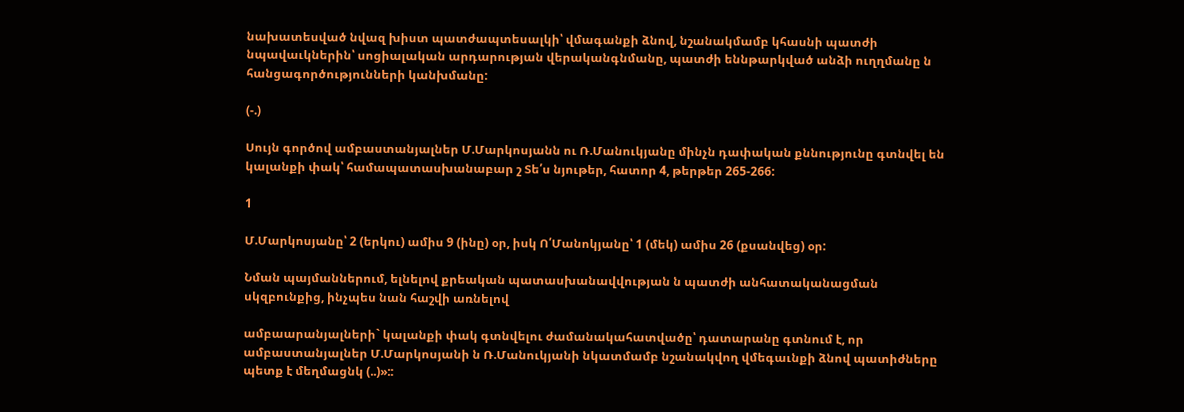նախատեսված նվազ խիստ պատժապտեսալկի՝ վմագանքի ձնով, նշանակմամբ կհասնի պատժի նպավաւկներին՝ սոցիալական արդարության վերականգնմանը, պատժի եննթարկված անձի ուղղմանը ն հանցագործությունների կանխմանը:

(-.)

Սույն գործով ամբաստանյալներ Մ.Մարկոսյանն ու Ռ.Մանուկյանը մինչն դափական քննությունը գտնվել են կալանքի փակ՝ համապատասխանաբար շ Տե՛ս նյութեր, հատոր 4, թերթեր 265-266:

1

Մ.Մարկոսյանը՝ 2 (երկու) ամիս 9 (ինը) օր, իսկ Ո՛Մանոկյանը՝ 1 (մեկ) ամիս 26 (քսանվեց) օր:

Նման պայմաններում, ելնելով քրեական պատասխանավվության ն պատժի անհատականացման սկզբունքից, ինչպես նան հաշվի առնելով

ամբաարանյալների` կալանքի փակ գտնվելու ժամանակահատվածը՝ դատարանը գտնում է, որ ամբաստանյալներ Մ.Մարկոսյանի ն Ռ.Մանուկյանի նկատմամբ նշանակվող վմեգաւնքի ձնով պատիժները պետք է մեղմացնկ (..)»::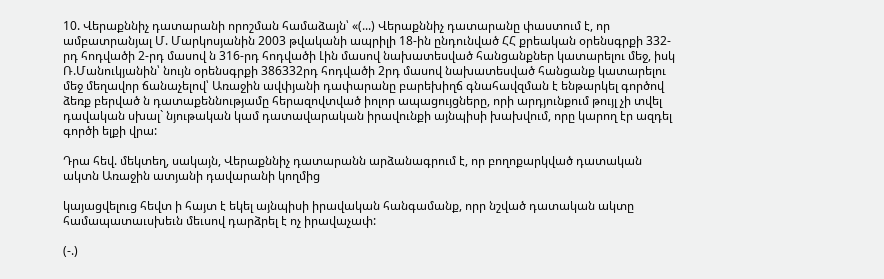10. Վերաքննիչ դատարանի որոշման համաձայն՝ «(...) Վերաքննիչ դատարանը փաստում է, որ ամբատրանյալ Մ. Մարկոսյանին 2003 թվականի ապրիլի 18-ին ընդունված ՀՀ քրեական օրենսգրքի 332-րդ հոդվածի 2-րդ մասով ն 316-րդ հոդվածի Լին մասով նախատեսված հանցանքներ կատարելու մեջ, իսկ Ռ.Մանուկյանին՝ նույն օրենսգրքի 386332րդ հոդվածի 2րդ մասով նախատեսված հանցանք կատարելու մեջ մեղավոր ճանաչելով՝ Առաջին ավփյանի դափարանը բարեխիղճ գնահավզման է ենթարկել գործով ձեռք բերված ն դատաքեննությամը հերազովտված իոլոր ապացույցները, որի արդյունքում թույլ չի տվել դավական սխալ` նյութական կամ դատավարական իրավունքի այնպիսի խախվում, որը կարող էր ազդել գործի ելքի վրա:

Դրա հեվ. մեկտեղ, սակայն, Վերաքննիչ դատարանն արձանագրում է, որ բողոքարկված դատական ակտն Առաջին ատյանի դավարանի կողմից

կայացվելուց հեվտ ի հայտ է եկել այնպիսի իրավական հանգամանք, որր նշված դատական ակտը համապատաւսխեւն մեւսով դարձրել է ոչ իրավաչափ:

(-.)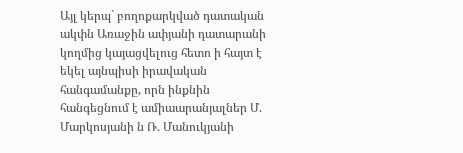Այլ կերպ` բողոքարկված դատական ակփն Առաջին ափյանի դատարանի կողմից կայացվելուց հետո ի հայտ է եկել այնպիսի իրավական հանգամանքը, որն ինքնին հանգեցնում է ամիաարանյալներ Մ. Մարկոսյանի ն Ռ. Մանուկյանի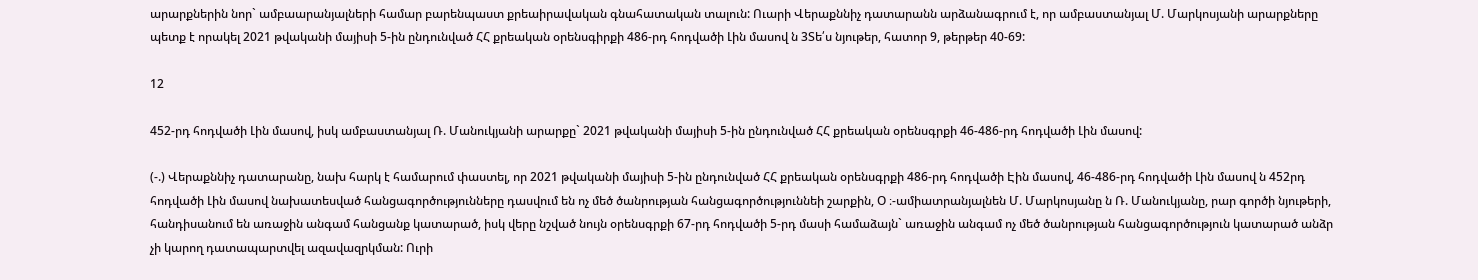արարքներին նոր` ամբաարանյալների համար բարենպաստ քրեաիրավական գնահատական տալուն: Ուարի Վերաքննիչ դատարանն արձանագրում է, որ ամբաստանյալ Մ. Մարկոսյանի արարքները պետք է որակել 2021 թվականի մայիսի 5-ին ընդունված ՀՀ քրեական օրենսգիրքի 486-րդ հոդվածի Լին մասով ն 3Տե՛ս նյութեր, հատոր 9, թերթեր 40-69:

12

452-րդ հոդվածի Լին մասով, իսկ ամբաստանյալ Ռ. Մանուկյանի արարքը` 2021 թվականի մայիսի 5-ին ընդունված ՀՀ քրեական օրենսգրքի 46-486-րդ հոդվածի Լին մասով:

(-.) Վերաքննիչ դատարանը, նախ հարկ է համարում փաստել, որ 2021 թվականի մայիսի 5-ին ընդունված ՀՀ քրեական օրենսգրքի 486-րդ հոդվածի Էին մասով, 46-486-րդ հոդվածի Լին մասով ն 452րդ հոդվածի Լին մասով նախատեսված հանցագործությունները դասվում են ոչ մեծ ծանրության հանցագործություննեի շարքին, Օ ։-ամիատրանյալնեն Մ. Մարկոսյանը ն Ռ. Մանուկյանը, րար գործի նյութերի, հանդիսանում են առաջին անգամ հանցանք կատարած, իսկ վերը նշված նույն օրենսգրքի 67-րդ հոդվածի 5-րդ մասի համաձայն` առաջին անգամ ոչ մեծ ծանրության հանցագործություն կատարած անձր չի կարող դատապարտվել ազավազրկման: Ուրի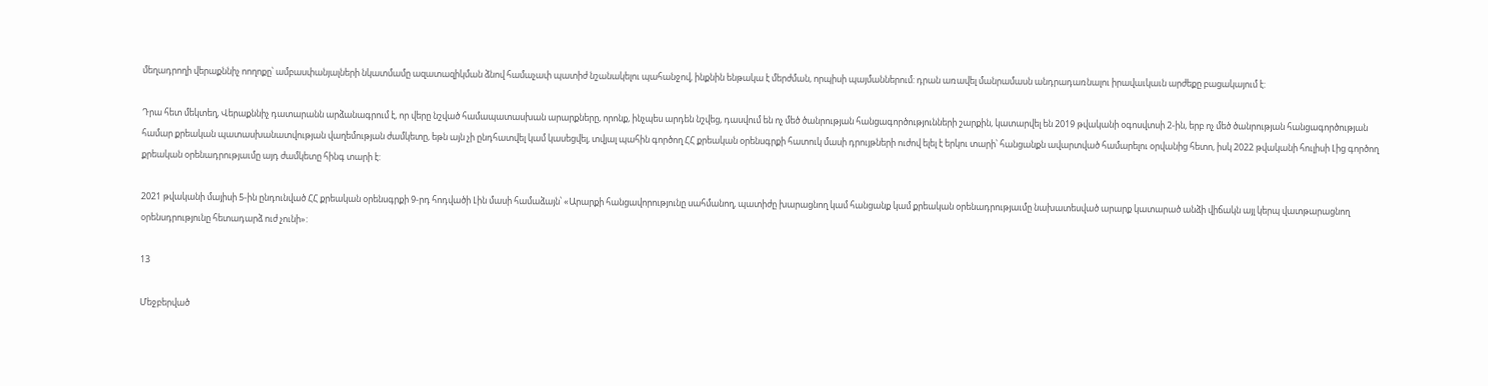մեղադրողի վերաքննիչ ոողոքը՝ ամբասփանյալների նկատմամը ազատազիկման ձնով համաչափ պատիժ նշանակելու պահանջով, ինքնին ենթակա է մերժման, որպիսի պայմաններում: դրան առավել մանրամասն անդրադառնալու իրավաւկաւն արժեքը բացակայում է:

Դրա հետ մեկտեղ, Վերաքննիչ դատարանն արձանագրում է, որ վերը նշված համապատասխան արարքները, որոնք, ինչպես արդեն նշվեց, դասվում են ոչ մեծ ծանրության հանցագործությունների շարքին, կատարվել են 2019 թվականի օգոսվտսի 2-ին, երբ ոչ մեծ ծանրության հանցագործության համար քրեական պատասխանատվության վաղեմության ժամկետը, եթն այն չի ընդհատվել կամ կասեցվել, տվյալ պահին գործող ՀՀ քրեական օրենսգրքի հատուկ մասի դրույթների ուժով ելել է երկու տարի՝ հանցանքն ավարտված համարելու օրվանից հետո, իսկ 2022 թվականի հուլիսի Լից գործող քրեական օրենադրությաւմը այդ ժամկետը հինգ տարի է:

2021 թվականի մայիսի 5-ին ընդունված ՀՀ քրեական օրենսգրքի 9-րդ հոդվածի Լին մասի համաձայն՝ «Արարքի հանցավորությունը սահմանող, պատիժը խարացնող կամ հանցանք կամ քրեական օրենադրությաւմը նախատեսված արարք կատարած անձի վիճակն այլ կերպ վատթարացնող օրենսդրությունը հետադարձ ուժ չունի»:

13

Մեջբերված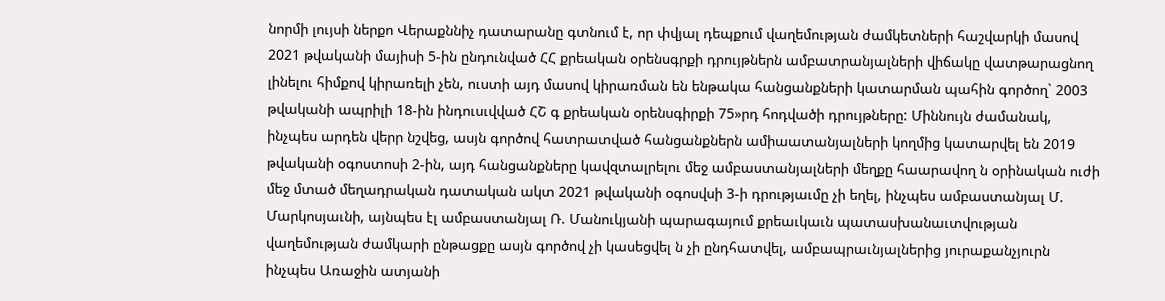նորմի լույսի ներքո Վերաքննիչ դատարանը գտնում է, որ փվյալ դեպքում վաղեմության ժամկետների հաշվարկի մասով 2021 թվականի մայիսի 5-ին ընդունված ՀՀ քրեական օրենսգրքի դրույթներն ամբատրանյալների վիճակը վատթարացնող լինելու հիմքով կիրառելի չեն, ուստի այդ մասով կիրառման են ենթակա հանցանքների կատարման պահին գործող` 2003 թվականի ապրիլի 18-ին ինդուսւվված ՀՇ գ քրեական օրենսգիրքի 75»րդ հոդվածի դրույթները: Միննույն ժամանակ, ինչպես արդեն վերր նշվեց, ասյն գործով հատրատված հանցանքներն ամիաատանյալների կողմից կատարվել են 2019 թվականի օգոստոսի 2-ին, այդ հանցանքները կավզտալրելու մեջ ամբաստանյալների մեղքը հաարավող ն օրինական ուժի մեջ մտած մեղադրական դատական ակտ 2021 թվականի օգոսվսի 3-ի դրությաւմը չի եղել, ինչպես ամբաստանյալ Մ. Մարկոսյաւնի, այնպես էլ ամբաստանյալ Ռ. Մանուկյանի պարագայում քրեաւկաւն պատասխանաւտվության վաղեմության ժամկարի ընթացքը ասյն գործով չի կասեցվել ն չի ընդհատվել, ամբապրաւնյալներից յուրաքանչյուրն ինչպես Առաջին ատյանի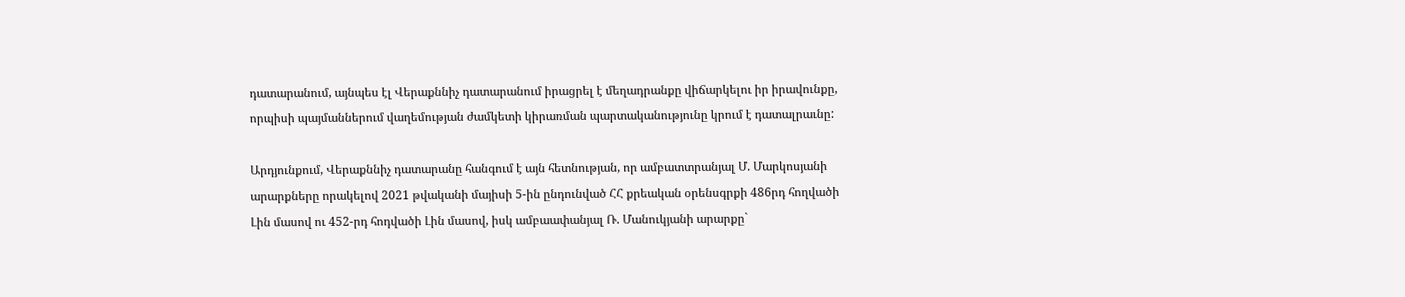դատարանում, այնպես էլ Վերաքննիչ դատարանում իրացրել է մեղադրանքը վիճարկելու իր իրավունքը, որպիսի պայմաններում վաղեմության ժամկետի կիրառման պարտականությունը կրում է դատալրաւնը:

Արդյունքում, Վերաքննիչ դատարանը հանգում է այն հետնության, որ ամբատտրանյալ Մ. Մարկոսյանի արարքները որակելով 2021 թվականի մայիսի 5-ին ընդունված ՀՀ քրեական օրենսգրքի 486րդ հողվածի Լին մասով ու 452-րդ հոդվածի Լին մասով, իսկ ամբաափանյալ Ռ. Մանուկյանի արարքը`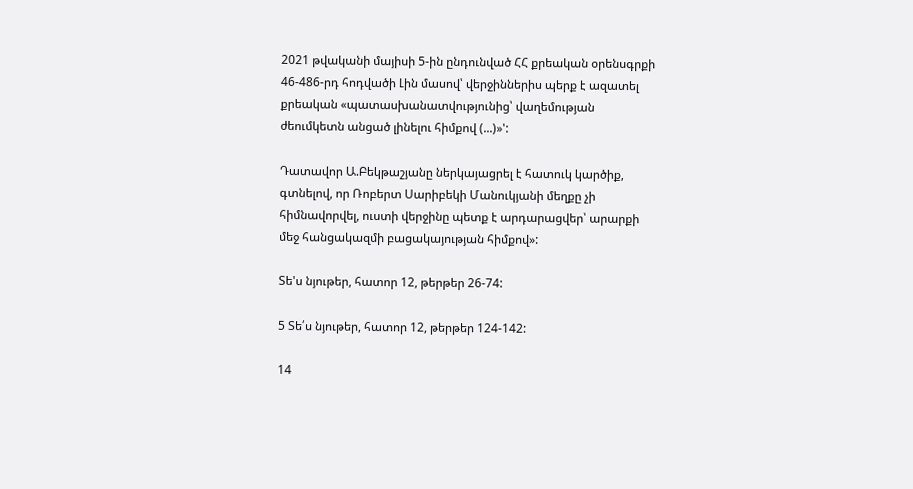2021 թվականի մայիսի 5-ին ընդունված ՀՀ քրեական օրենսգրքի 46-486-րդ հոդվածի Լին մասով՝ վերջիններիս պերք է ազատել քրեական «պատասխանատվությունից՝ վաղեմության ժեումկետն անցած լինելու հիմքով (...)»':

Դատավոր Ա.Բեկթաշյանը ներկայացրել է հատուկ կարծիք, գտնելով, որ Ռոբերտ Սարիբեկի Մանուկյանի մեղքը չի հիմնավորվել, ուստի վերջինը պետք է արդարացվեր՝ արարքի մեջ հանցակազմի բացակայության հիմքով»:

Տե'ս նյութեր, հատոր 12, թերթեր 26-74:

5 Տե՛ս նյութեր, հատոր 12, թերթեր 124-142:

14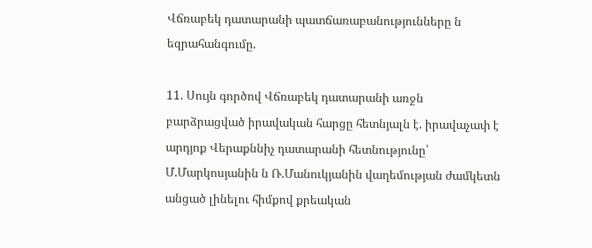Վճռաբեկ դատարանի պատճառաբանությունները ն եզրահանգումը.

11. Սույն գործով Վճռաբեկ դատարանի առջն բարձրացված իրավական հարցը հետնյալն է. իրավաչափ է արդյոք Վերաքննիչ դատարանի հետնությունը՝ Մ.Մարկոսյանին ն Ռ.Մանուկյանին վաղեմության ժամկետն անցած լինելու հիմքով քրեական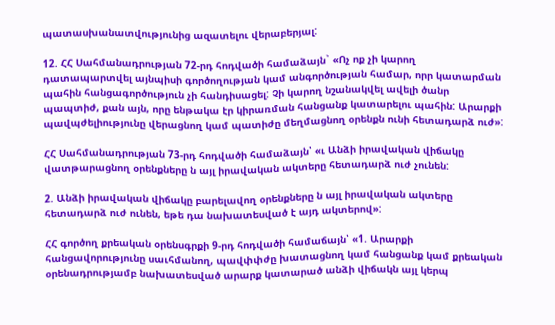պատասխանատվությունից ազատելու վերաբերյալ:

12. ՀՀ Սահմանադրության 72-րդ հոդվածի համաձայն` «Ոչ ոք չի կարող դատապարտվել այնպիսի գործողության կամ անգործության համար, որր կատարման պահին հանցագործություն չի հանդիսացել: Չի կարող նշանակվել ավելի ծանր պապտիժ, քան այն, որը ենթակա էր կիրառման հանցանք կատարելու պահին: Արարքի պավպժելիությունը վերացնող կամ պատիժը մեղմացնող օրենքն ունի հետադարձ ուժ»:

ՀՀ Սահմանադրության 73-րդ հոդվածի համաձայն՝ «ւ Անձի իրավական վիճակը վատթարացնող օրենքները ն այլ իրավական ակտերը հետադարձ ուժ չունեն:

2. Անձի իրավական վիճակը բարելավող օրենքները ն այլ իրավական ակտերը հետադարձ ուժ ունեն, եթե դա նախատեսված է այդ ակտերով»:

ՀՀ գործող քրեական օրենսգրքի 9-րդ հոդվածի համաճայն՝ «1. Արարքի հանցավորությունը սաւհմանող, պավփփժը խատացնող կամ հանցանք կամ քրեական օրենադրությամբ նախատեսված արարք կատարած անձի վիճակն այլ կերպ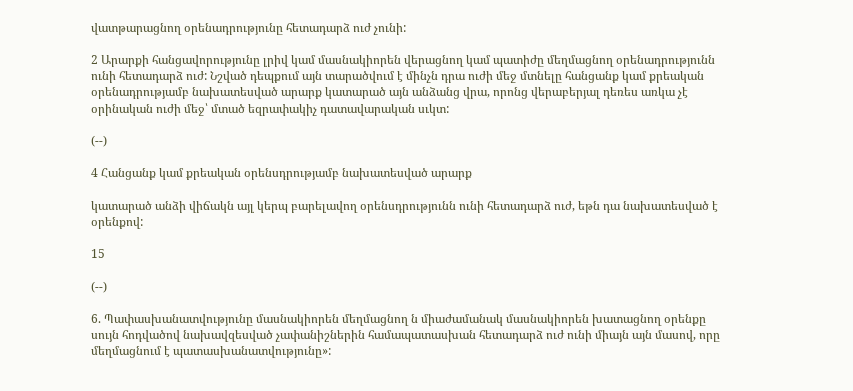վատթարացնող օրենադրությունը հետադարձ ուժ չունի:

2 Արարքի հանցավորությունը լրիվ կամ մասնակիորեն վերացնող կամ պատիժը մեղմացնող օրենադրությունն ունի հետադարձ ուժ: Նշված դեպքում այն տարածվում է մինչն դրա ուժի մեջ մտնելը հանցանք կամ քրեական օրենադրությամբ նախատեսված արարք կատարած այն անձանց վրա, որոնց վերաբերյալ դեռես առկա չէ օրինական ուժի մեջ՝ մտած եզրափակիչ դատավարական սւկտ:

(--)

4 Հանցանք կամ քրեական օրենսդրությամբ նախատեսված արարք

կատարած անձի վիճակն այլ կերպ բարելավող օրենսդրությունն ունի հետադարձ ուժ, եթն դա նախատեսված է օրենքով:

15

(--)

6. Պափասխանատվությունը մասնակիորեն մեղմացնող ն միաժամանակ մասնակիորեն խատացնող օրենքը սույն հոդվածով նախավզեսված չափանիշներին համապատասխան հետադարձ ուժ ունի միայն այն մասով, որը մեղմացնում է պատասխանատվությունը»: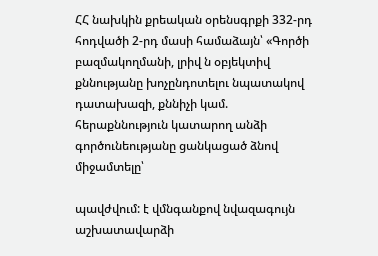ՀՀ նախկին քրեական օրենսգրքի 332-րդ հոդվածի 2-րդ մասի համաձայն՝ «Գործի բազմակողմանի, լրիվ ն օբյեկտիվ քննությանը խոչընդոտելու նպատակով դատախազի, քննիչի կամ. հերաքննություն կատարող անձի գործունեությանը ցանկացած ձնով միջամտելը՝

պավժվում: է վմնգանքով նվազագույն աշխատավարձի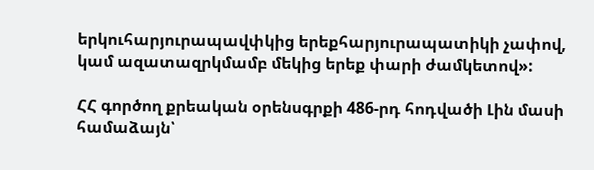երկուհարյուրապավփկից երեքհարյուրապատիկի չափով, կամ ազատազրկմամբ մեկից երեք փարի ժամկետով»:

ՀՀ գործող քրեական օրենսգրքի 486-րդ հոդվածի Լին մասի համաձայն՝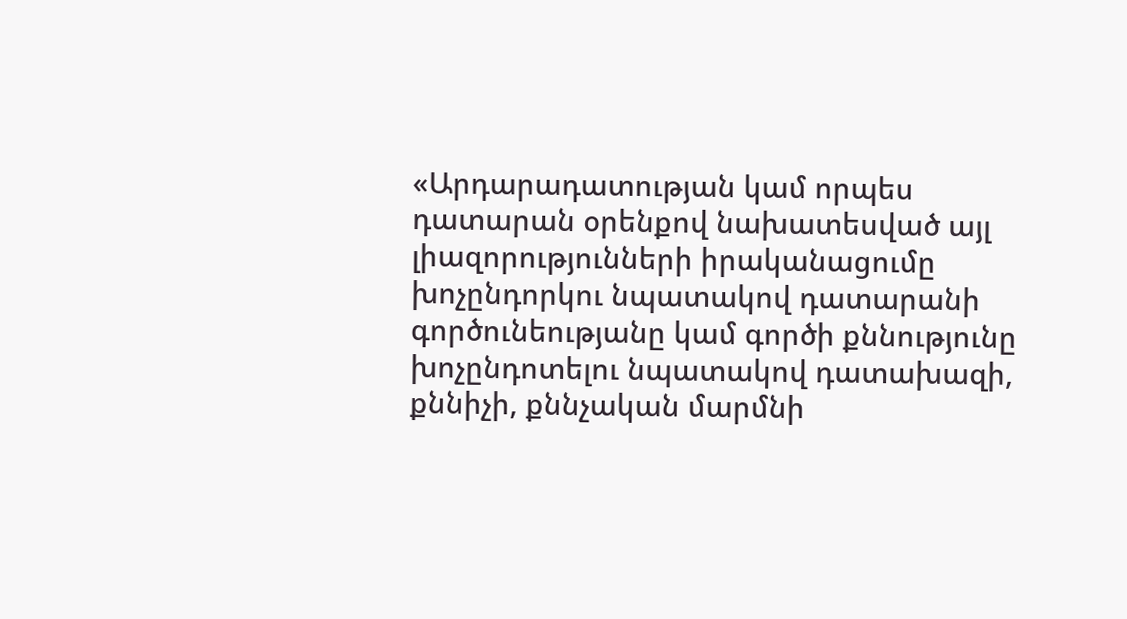«Արդարադատության կամ որպես դատարան օրենքով նախատեսված այլ լիազորությունների իրականացումը խոչընդորկու նպատակով դատարանի գործունեությանը կամ գործի քննությունը խոչընդոտելու նպատակով դատախազի, քննիչի, քննչական մարմնի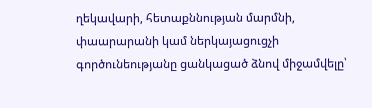ղեկավարի, հետաքննության մարմնի, փաարարանի կամ ներկայացուցչի գործունեությանը ցանկացած ձնով միջամվելը՝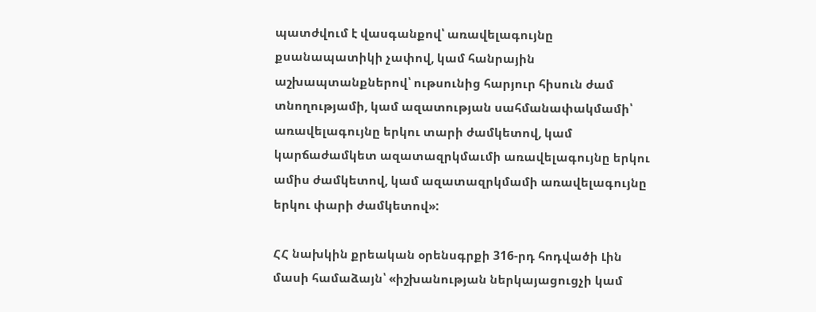պատժվում է վասգանքով՝ առավելագույնը քսանապատիկի չափով, կամ հանրային աշխապտանքներով՝ ութսունից հարյուր հիսուն ժամ տնողությամի, կամ ազատության սահմանափակմամի՝ առավելագույնը երկու տարի ժամկետով, կամ կարճաժամկետ ազատազրկմաւմի առավելագույնը երկու ամիս ժամկետով, կամ ազատազրկմամի առավելագույնը երկու փարի ժամկետով»:

ՀՀ նախկին քրեական օրենսգրքի 316-րդ հոդվածի Լին մասի համաձայն՝ «իշխանության ներկայացուցչի կամ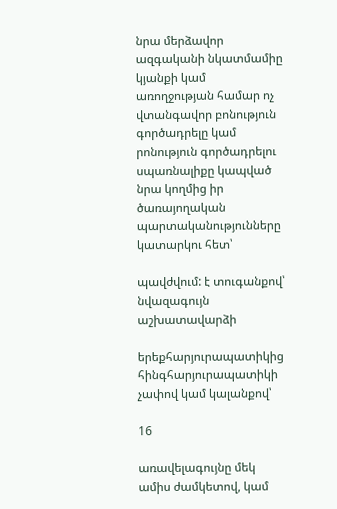նրա մերձավոր ազգականի նկատմամիը կյանքի կամ առողջության համար ոչ վտանգավոր բոնություն գործադրելը կամ րոնություն գործադրելու սպառնալիքը կապված նրա կողմից իր ծառայողական պարտականությունները կատարկու հետ՝

պավժվում: է տուգանքով՝ նվազագույն աշխատավարձի

երեքհարյուրապատիկից հինգհարյուրապատիկի չափով կամ կալանքով՝

16

առավելագույնը մեկ ամիս ժամկետով, կամ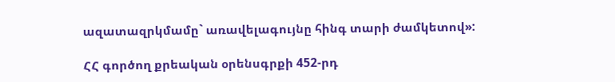ազատազրկմամը` առավելագույնը հինգ տարի ժամկետով»:

ՀՀ գործող քրեական օրենսգրքի 452-րդ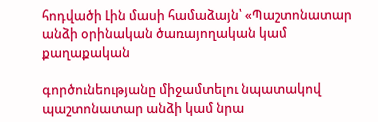հոդվածի Լին մասի համաձայն՝ «Պաշտոնատար անձի օրինական ծառայողական կամ քաղաքական

գործունեությանը միջամտելու նպատակով պաշտոնատար անձի կամ նրա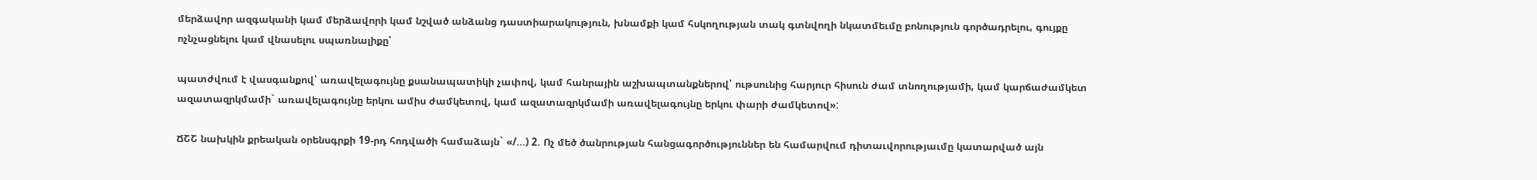մերձավոր ազգականի կամ մերձավորի կամ նշված անձանց դաստիարակություն, խնամքի կամ հսկողության տակ գտնվողի նկատմեւմը բոնություն գործադրելու, գույքը ոչնչացնելու կամ վնասելու սպառնալիքը՝

պատժվում է վասգանքով՝ առավելագույնը քսանապատիկի չափով, կամ հանրային աշխապտանքներով՝ ութսունից հարյուր հիսուն ժամ տնողությամի, կամ կարճաժամկետ ազատազրկմամի` առավելագույնը երկու ամիս ժամկետով, կամ ազատազրկմամի առավելագույնը երկու փարի ժամկետով»:

ՃՇՇ նախկին քրեական օրենսգրքի 19-րդ հոդվածի համաձայն` «/...) 2. Ոչ մեծ ծանրության հանցագործություններ են համարվում դիտաւվորությաւմը կատարված այն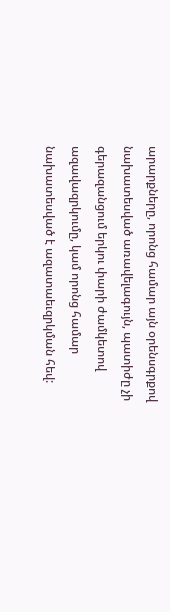արարքները, որոնց համար այն օրենսգրքով նախատեսված առավելագույն, պատիժը չի գերազանցում երկու փարի ժամկետով ազավազրկումը, կամ որոնց համար նախատեսված է ազատաեւզրկման հեվ: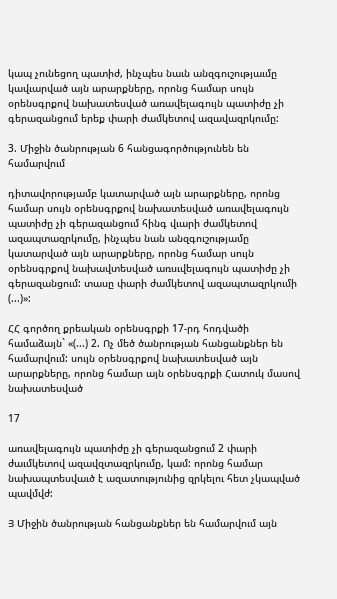կապ չունեցող պատիժ, ինչպես նաւն անզգուշությաւմը կավւարված այն արարքները, որոնց համար սույն օրենսգրքով նախատեսված առավելագույն պատիժը չի գերազանցում երեք փարի ժամկետով ազավազրկումը:

3. Միջին ծանրության 6 հանցագործությունեն են համարվում

դիտավորությամբ կատարված այն արարքները, որոնց համար սույն օրենսգրքով նախատեսված առավելագույն պատիժը չի գերազանցում հինգ վւարի ժամկետով ազապտազրկումը, ինչպես նան անզգուշությամը կատարված այն արարքները, որոնց համար սույն օրենսգրքով նախավտեսված առսւվելագույն պատիժը չի գերազանցում: տասը փարի ժամկետով ազապտազրկումի (...)»:

ՀՀ գործող քրեական օրենսգրքի 17-րդ հոդվածի համաձայն` «(...) 2. Ոչ մեծ ծանրության հանցանքներ են համարվում: սույն օրենսգրքով նախատեսված այն արարքները, որոնց համար այն օրենսգրքի Հատուկ մասով նախատեսված

17

առավելագույն պատիժը չի գերազանցում 2 փարի ժաւմկետով ազավզտազրկումը, կամ: որոնց համար նախապտեսվաւծ է ազատությունից զրկելու հետ չկապված պավմվժ:

Յ Միջին ծանրության հանցանքներ են համարվում այն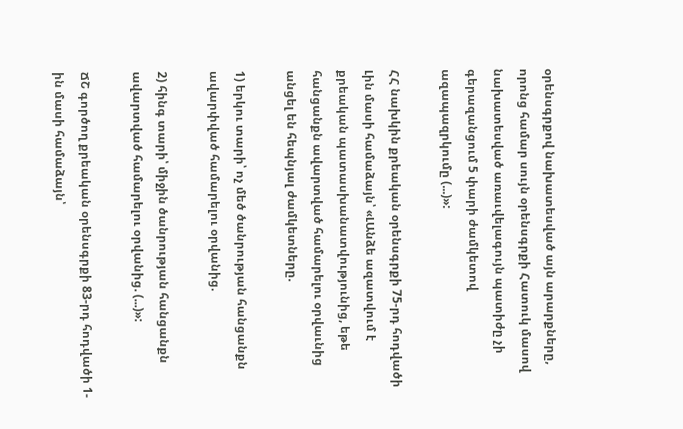օրենսգրքով նախատեսված այն արարքները, որոնց համար սույն օրենսգրքի Հատուկ մասով նախատեսված առաւվելագույն պատիժը չի գերազանցում 5 փարի ժամկետով ազապազրկումը (...)»:

ՀՀ նախկին քրեական օրենսգրքի 75-րդ հոդվածի Լին մասի համաձայն՝ «ԼԱնձե ազատվում է քրեական պատասխանատվությունից, եթե հանցանքն ավարտված համարելու օրվաւնից անցել են հեպնյալ ժամկետները.

1) երկու տարի՝ ոչ մեծ ծանրության հանցանքն ավարփված համարելու օրվանից.

2) հինգ տարի՝ միջին ծանրության հանցանքն ավարտված համարելու օրվանից. (...)»:

ՃՇ գործող քրեական օրենսգրքի 83-րդ հոդվածի 1-ին մասի համաձայն՝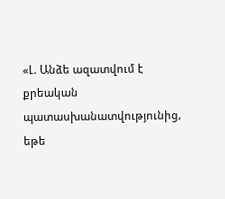«Լ. Անձե ազատվում է քրեական պատասխանատվությունից, եթե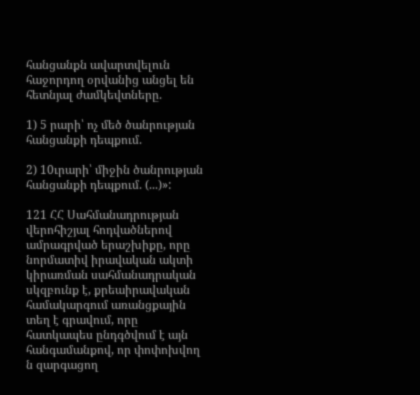հանցանքն ավարտվելուն հաջորդող օրվանից անցել են հետնյալ ժամկեվտները.

1) 5 րարի՝ ոչ մեծ ծանրության հանցանքի դեպքում.

2) 10ւրարի՝ միջին ծանրության հանցանքի դեպքում. (...)»:

121 ՀՀ Սահմանադրության վերոհիշյալ հոդվածներով ամրագրված երաշխիքը, որը նորմատիվ իրավական ակտի կիրառման սահմանադրական սկզբունք է, քրեաիրավական համակարգում առանցքային տեղ է գրավում, որը հատկապես ընդգծվում է այն հանգամանքով, որ փոփոխվող ն զարգացող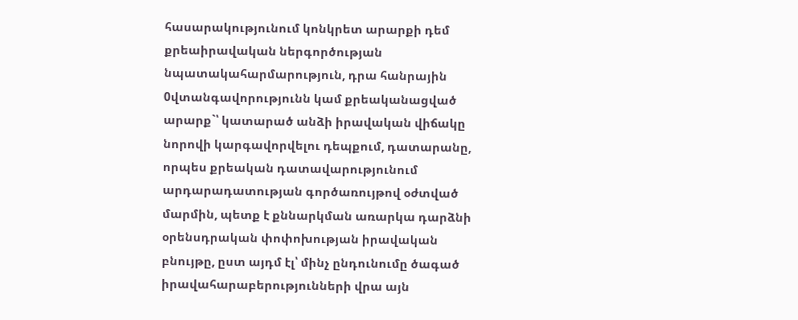հասարակությունում կոնկրետ արարքի դեմ քրեաիրավական ներգործության նպատակահարմարություն, դրա հանրային 0վտանգավորությունն կամ քրեականացված արարք`՝ կատարած անձի իրավական վիճակը նորովի կարգավորվելու դեպքում, դատարանը, որպես քրեական դատավարությունում արդարադատության գործառույթով օժտված մարմին, պետք է քննարկման առարկա դարձնի օրենսդրական փոփոխության իրավական բնույթը, ըստ այդմ էլ՝ մինչ ընդունումը ծագած իրավահարաբերությունների վրա այն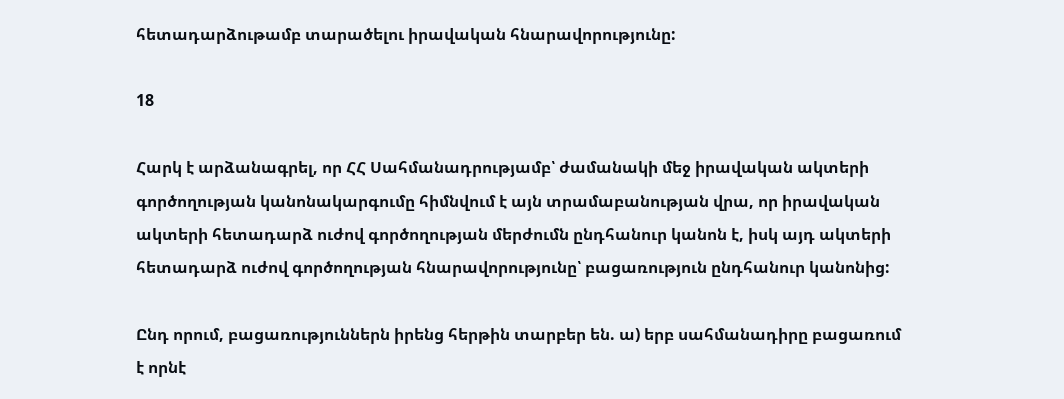հետադարձութամբ տարածելու իրավական հնարավորությունը:

18

Հարկ է արձանագրել, որ ՀՀ Սահմանադրությամբ՝ ժամանակի մեջ իրավական ակտերի գործողության կանոնակարգումը հիմնվում է այն տրամաբանության վրա, որ իրավական ակտերի հետադարձ ուժով գործողության մերժումն ընդհանուր կանոն է, իսկ այդ ակտերի հետադարձ ուժով գործողության հնարավորությունը՝ բացառություն ընդհանուր կանոնից:

Ընդ որում, բացառություններն իրենց հերթին տարբեր են. ա) երբ սահմանադիրը բացառում է որնէ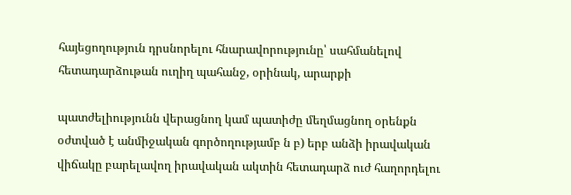հայեցողություն դրսնորելու հնարավորությունը՝ սահմանելով հետադարձութան ուղիղ պահանջ, օրինակ, արարքի

պատժելիությունն վերացնող կամ պատիժը մեղմացնող օրենքն օժտված է անմիջական գործողությամբ ն բ) երբ անձի իրավական վիճակը բարելավող իրավական ակտին հետադարձ ուժ հաղորդելու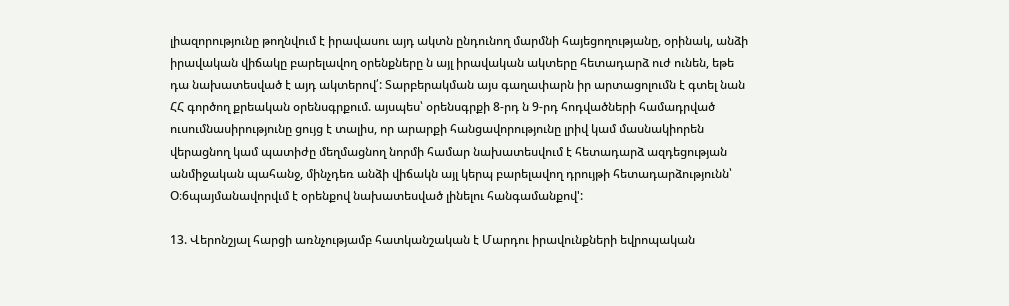լիազորությունը թողնվում է իրավասու այդ ակտն ընդունող մարմնի հայեցողությանը, օրինակ, անձի իրավական վիճակը բարելավող օրենքները ն այլ իրավական ակտերը հետադարձ ուժ ունեն, եթե դա նախատեսված է այդ ակտերով՛: Տարբերակման այս գաղափարն իր արտացոլումն է գտել նան ՀՀ գործող քրեական օրենսգրքում. այսպես՝ օրենսգրքի 8-րդ ն 9-րդ հոդվածների համադրված ուսումնասիրությունը ցույց է տալիս, որ արարքի հանցավորությունը լրիվ կամ մասնակիորեն վերացնող կամ պատիժը մեղմացնող նորմի համար նախատեսվում է հետադարձ ազդեցության անմիջական պահանջ, մինչդեռ անձի վիճակն այլ կերպ բարելավող դրույթի հետադարձությունն՝ Օ։6պայմանավորվւմ է օրենքով նախատեսված լինելու հանգամանքով':

13. Վերոնշյալ հարցի առնչությամբ հատկանշական է Մարդու իրավունքների եվրոպական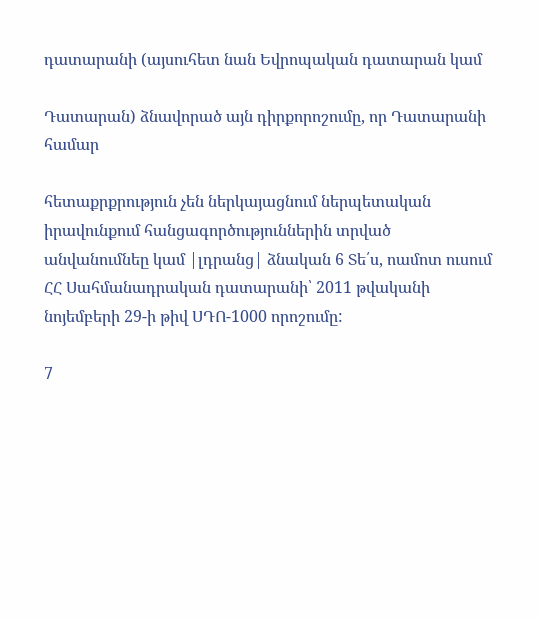դատարանի (այսուհետ նան Եվրոպական դատարան կամ

Դատարան) ձնավորած այն դիրքորոշումը, որ Դատարանի համար

հետաքրքրություն չեն ներկայացնում ներպետական իրավունքում հանցագործություններին տրված անվանումնեը կամ |լդրանց| ձնական 6 Տե՛ս, ոամոտ ուսում ՀՀ Սահմանադրական դատարանի՝ 2011 թվականի նոյեմբերի 29-ի թիվ ՍԴՈ-1000 որոշումը:

7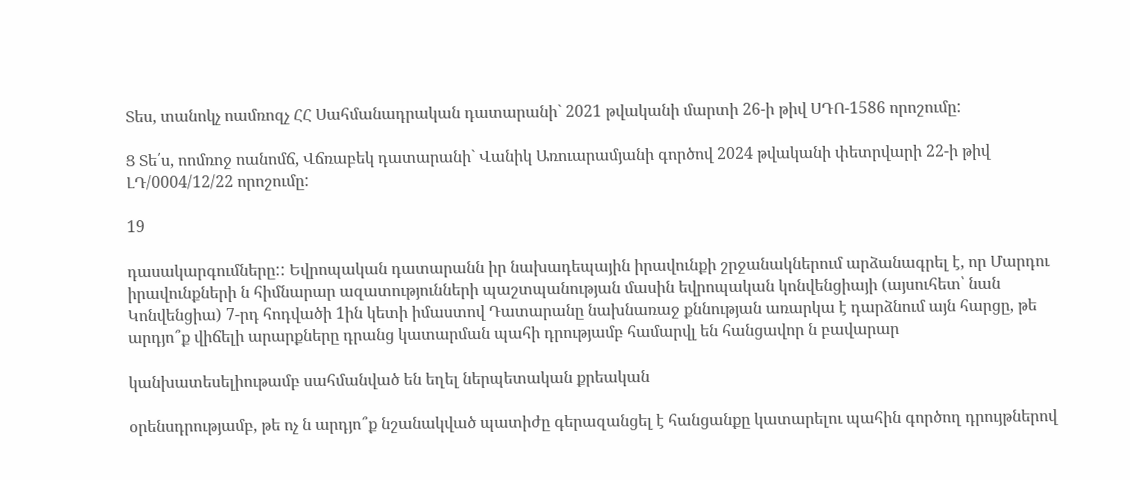Տես, տանոկչ ոամռոզչ ՀՀ Սահմանադրական դատարանի` 2021 թվականի մարտի 26-ի թիվ ՍԴՈ-1586 որոշումը:

Ց Տե՛ս, ոոմռոջ ոանոմճ, Վճռաբեկ դատարանի` Վանիկ Առուարամյանի գործով 2024 թվականի փետրվարի 22-ի թիվ ԼԴ/0004/12/22 որոշումը:

19

դասակարգումները:: Եվրոպական դատարանն իր նախադեպային իրավունքի շրջանակներում արձանագրել է, որ Մարդու իրավունքների ն հիմնարար ազատությունների պաշտպանության մասին եվրոպական կոնվենցիայի (այսուհետ՝ նան Կոնվենցիա) 7-րդ հոդվածի 1ին կետի իմաստով Դատարանը նախնառաջ քննության առարկա է դարձնում այն հարցը, թե արդյո՞ք վիճելի արարքները դրանց կատարման պահի դրությամբ համարվլ են հանցավոր ն բավարար

կանխատեսելիութամբ սահմանված են եղել ներպետական քրեական

օրենսդրությամբ, թե ոչ ն արդյո՞ք նշանակված պատիժը գերազանցել է հանցանքը կատարելու պահին գործող դրույթներով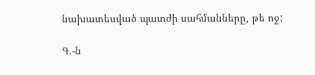նախատեսված պատժի սահմանները, թե ոջ:

Գ.-ն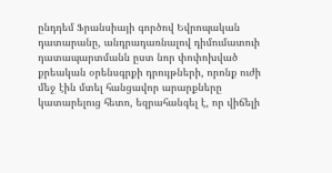ընդդեմ Ֆրանսիայի գործով Եվրոպական դատարանը, անդրադառնալով դիմումատուի դատապարտմանն ըստ նոր փոփոխված քրեական օրենսգրքի դրույթների, որոնք ուժի մեջ էին մտել հանցավոր արարքները կատարելուց հետո, եզրահանգել է, որ վիճելի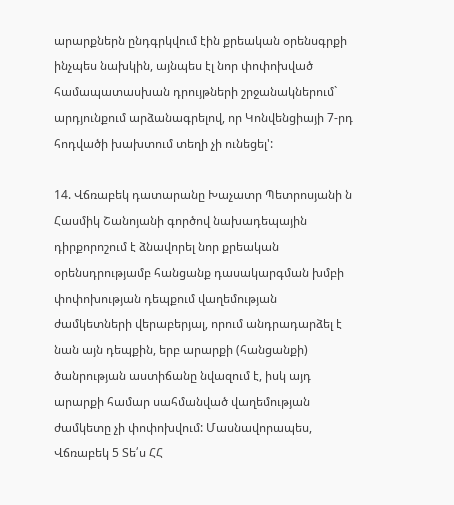արարքներն ընդգրկվում էին քրեական օրենսգրքի ինչպես նախկին, այնպես էլ նոր փոփոխված համապատասխան դրույթների շրջանակներում` արդյունքում արձանագրելով, որ Կոնվենցիայի 7-րդ հոդվածի խախտում տեղի չի ունեցել':

14. Վճռաբեկ դատարանը Խաչատր Պետրոսյանի ն Հասմիկ Շանոյանի գործով նախադեպային դիրքորոշում է ձնավորել նոր քրեական օրենսդրությամբ հանցանք դասակարգման խմբի փոփոխության դեպքում վաղեմության ժամկետների վերաբերյալ, որում անդրադարձել է նան այն դեպքին, երբ արարքի (հանցանքի) ծանրության աստիճանը նվազում է, իսկ այդ արարքի համար սահմանված վաղեմության ժամկետը չի փոփոխվում: Մասնավորապես, Վճռաբեկ 5 Տե՛ս ՀՀ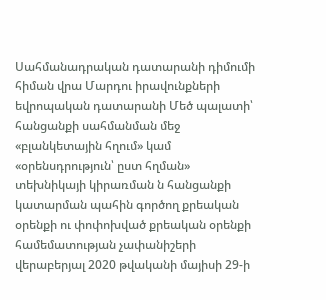Սահմանադրական դատարանի դիմումի հիման վրա Մարդու իրավունքների եվրոպական դատարանի Մեծ պալատի՝ հանցանքի սահմանման մեջ «բլանկետային հղում» կամ «օրենսդրություն՝ ըստ հղման» տեխնիկայի կիրառման ն հանցանքի կատարման պահին գործող քրեական օրենքի ու փոփոխված քրեական օրենքի համեմատության չափանիշերի վերաբերյալ 2020 թվականի մայիսի 29-ի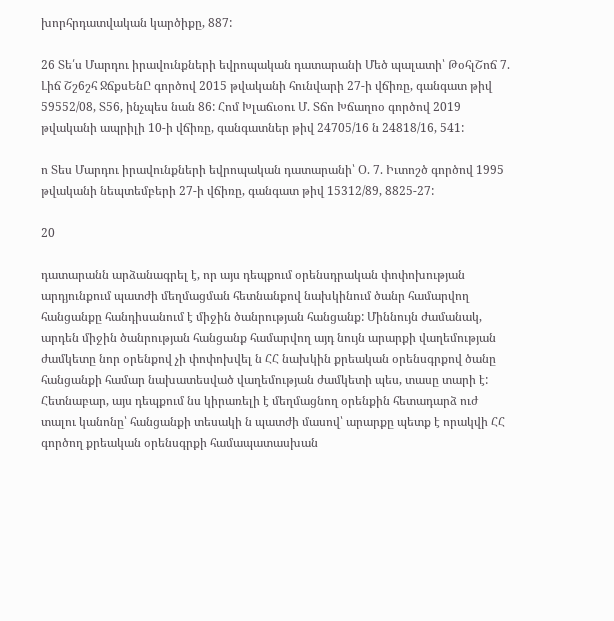խորհրդատվական կարծիքը, 887:

26 Տե՛ս Մարդու իրավունքների եվրոպական դատարանի Մեծ պալատի՝ ԹօհլՇոճ 7. Լիճ Շշ6շհ ՋճքսԵնԸ գործով 2015 թվականի հունվարի 27-ի վճիռը, գանգատ թիվ 59552/08, Տ56, ինչպես նան 86: Հոմ Խլաճւօու Մ. Տճո Խճաղոօ գործով 2019 թվականի ապրիլի 10-ի վճիռը, գանգատներ թիվ 24705/16 ն 24818/16, 541:

ո Տես Մարդու իրավունքների եվրոպական դատարանի՝ Օ. 7. Իւտոշծ գործով 1995 թվականի նեպտեմբերի 27-ի վճիռը, գանգատ թիվ 15312/89, 8825-27:

20

դատարանն արձանագրել է, որ այս դեպքում օրենսդրական փոփոխության արդյունքում պատժի մեղմացման հետնանքով նախկինում ծանր համարվող հանցանքը հանդիսանում է միջին ծանրության հանցանք: Միննույն ժամանակ, արդեն միջին ծանրության հանցանք համարվող այդ նույն արարքի վաղեմության ժամկետը նոր օրենքով չի փոփոխվել ն ՀՀ նախկին քրեական օրենսգրքով ծանը հանցանքի համար նախատեսված վաղեմության ժամկետի պես, տասը տարի է: Հետնաբար, այս դեպքում նս կիրառելի է մեղմացնող օրենքին հետադարձ ուժ տալու կանոնը՝ հանցանքի տեսակի ն պատժի մասով՝ արարքը պետք է որակվի ՀՀ գործող քրեական օրենսգրքի համապատասխան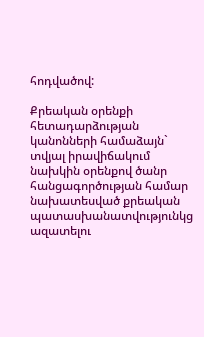հոդվածով:

Քրեական օրենքի հետադարձության կանոնների համաձայն` տվյալ իրավիճակում նախկին օրենքով ծանր հանցագործության համար նախատեսված քրեական պատասխանատվությունկց ազատելու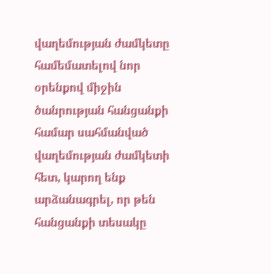վաղեմության ժամկետը համեմատելով նոր օրենքով միջին ծանրության հանցանքի համար սահմանված վաղեմության ժամկետի հետ, կարող ենք արձանագրել, որ թեն հանցանքի տեսակը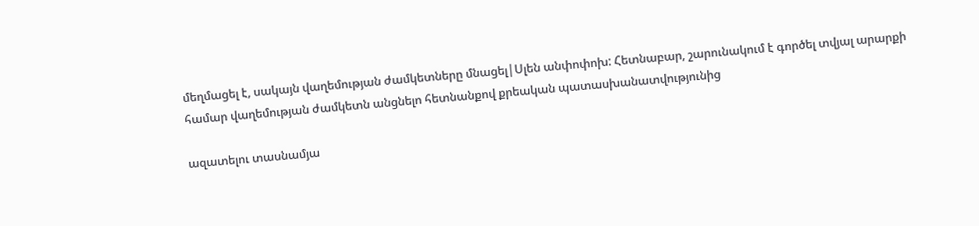մեղմացել է, սակայն վաղեմության ժամկետները մնացել|Սլեն անփոփոխ: Հետնաբար, շարունակում է գործել տվյալ արարքի համար վաղեմության ժամկետն անցնելո հետնանքով քրեական պատասխանատվությունից

ազատելու տասնամյա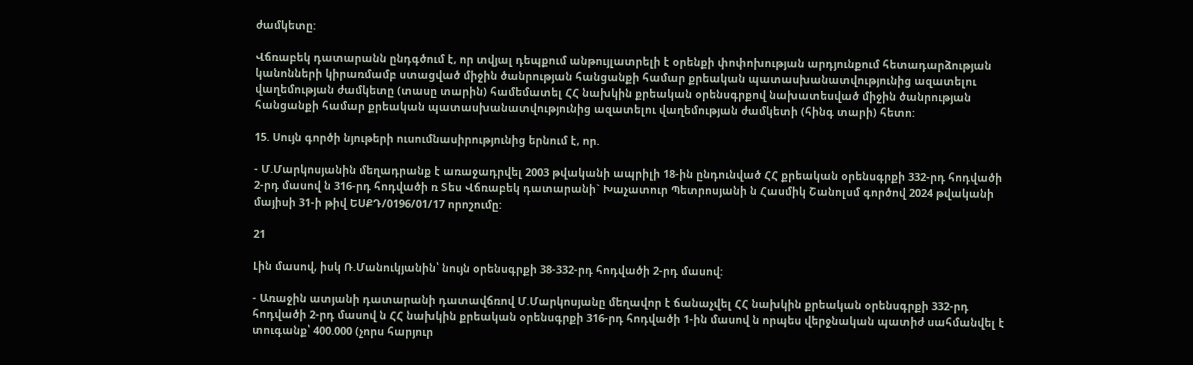ժամկետը:

Վճռաբեկ դատարանն ընդգծում է, որ տվյալ դեպքում անթույլատրելի է օրենքի փոփոխության արդյունքում հետադարձության կանոնների կիրառմամբ ստացված միջին ծանրության հանցանքի համար քրեական պատասխանատվությունից ազատելու վաղեմության ժամկետը (տասը տարին) համեմատել ՀՀ նախկին քրեական օրենսգրքով նախատեսված միջին ծանրության հանցանքի համար քրեական պատասխանատվությունից ազատելու վաղեմության ժամկետի (հինգ տարի) հետո:

15. Սույն գործի նյութերի ուսումնասիրությունից երնում է, որ.

- Մ.Մարկոսյանին մեղադրանք է առաջադրվել 2003 թվականի ապրիլի 18-ին ընդունված ՀՀ քրեական օրենսգրքի 332-րդ հոդվածի 2-րդ մասով ն 316-րդ հոդվածի ռ Տես Վճռաբեկ դատարանի` Խաչատուր Պետրոսյանի ն Հասմիկ Շանոլսմ գործով 2024 թվականի մայիսի 31-ի թիվ ԵՍՔԴ/0196/01/17 որոշումը:

21

Լին մասով, իսկ Ռ.Մանուկյանին՝ նույն օրենսգրքի 38-332-րդ հոդվածի 2-րդ մասով:

- Առաջին ատյանի դատարանի դատավճռով Մ.Մարկոսյանը մեղավոր է ճանաչվել ՀՀ նախկին քրեական օրենսգրքի 332-րդ հոդվածի 2-րդ մասով ն ՀՀ նախկին քրեական օրենսգրքի 316-րդ հոդվածի 1-ին մասով ն որպես վերջնական պատիժ սահմանվել է տուգանք՝ 400.000 (չորս հարյուր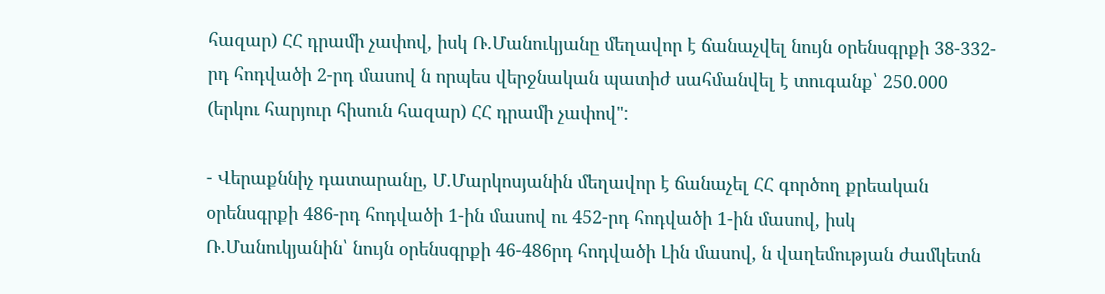հազար) ՀՀ դրամի չափով, իսկ Ռ.Մանուկյանը մեղավոր է ճանաչվել նույն օրենսգրքի 38-332-րդ հոդվածի 2-րդ մասով ն որպես վերջնական պատիժ սահմանվել է տուգանք՝ 250.000 (երկու հարյուր հիսուն հազար) ՀՀ դրամի չափով":

- Վերաքննիչ դատարանը, Մ.Մարկոսյանին մեղավոր է ճանաչել ՀՀ գործող քրեական օրենսգրքի 486-րդ հոդվածի 1-ին մասով ու 452-րդ հոդվածի 1-ին մասով, իսկ Ռ.Մանուկյանին՝ նույն օրենսգրքի 46-486րդ հոդվածի Լին մասով, ն վաղեմության ժամկետն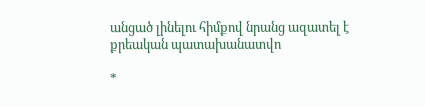անցած լինելու հիմքով նրանց ազատել է քրեական պատախանատվո

*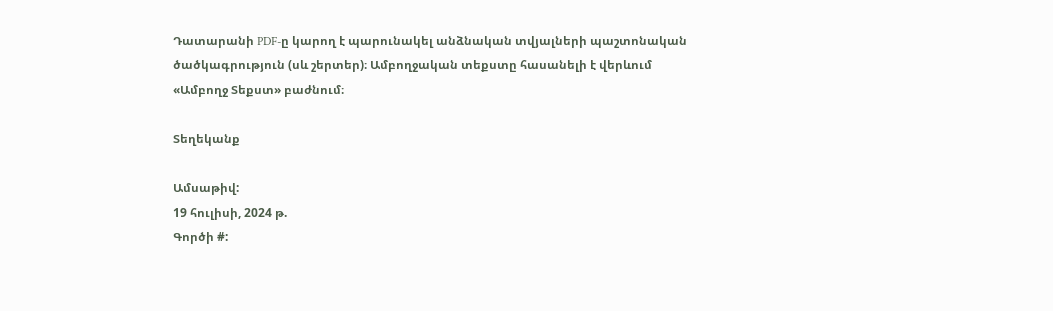Դատարանի PDF-ը կարող է պարունակել անձնական տվյալների պաշտոնական ծածկագրություն (սև շերտեր)։ Ամբողջական տեքստը հասանելի է վերևում «Ամբողջ Տեքստ» բաժնում։

Տեղեկանք

Ամսաթիվ:
19 հուլիսի, 2024 թ.
Գործի #: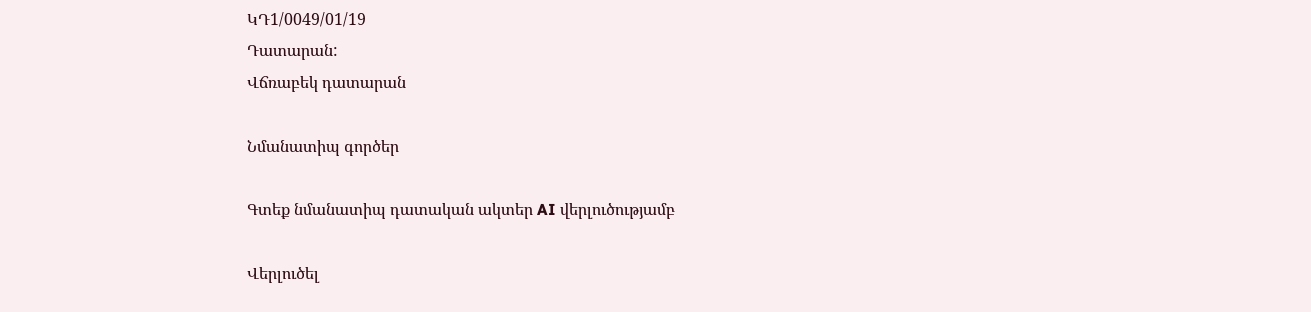ԿԴ1/0049/01/19
Դատարան:
Վճռաբեկ դատարան

Նմանատիպ գործեր

Գտեք նմանատիպ դատական ակտեր AI վերլուծությամբ

Վերլուծել